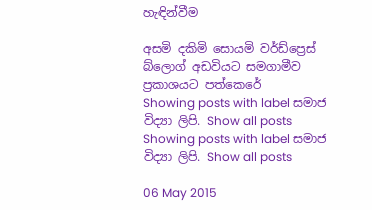හැඳින්වීම

අසමි දකිමි සොයමි වර්ඩ්ප්‍රෙස් බ්ලොග් අඩවියට සමගාමීව ප්‍රකාශයට පත්කෙරේ
Showing posts with label සමාජ විද්‍යා ලිපි. Show all posts
Showing posts with label සමාජ විද්‍යා ලිපි. Show all posts

06 May 2015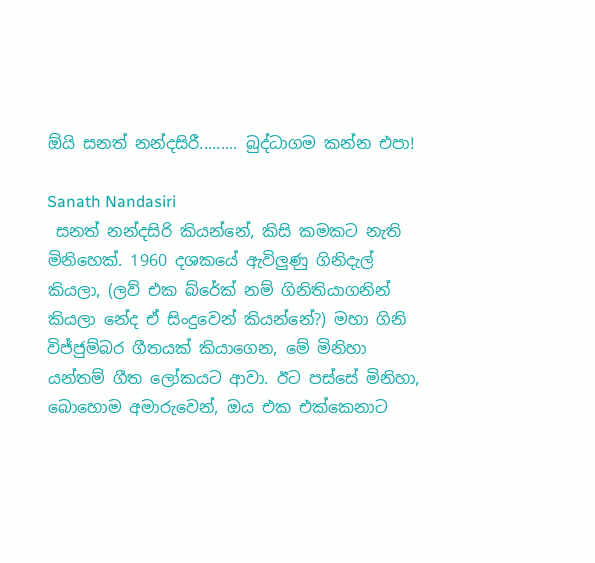ඕයි සනත් නන්දසිරී......... බුද්ධාගම කන්න එපා!

Sanath Nandasiri
 සනත් නන්දසිරි කියන්නේ, කිසි කමකට නැති මිනිහෙක්. 1960 දශකයේ ඇවිලුණු ගිනිදැල් කියලා, (ලව් එක බ්රේක් නම් ගිනිතියාගනින් කියලා නේද ඒ සිංදුවෙන් කියන්නේ?) මහා ගිනි විජ්ජුම්බර ගීතයක් කියාගෙන, මේ මිනිහා යන්තම් ගීත ලෝකයට ආවා. ඊට පස්සේ මිනිහා, බොහොම අමාරුවෙන්, ඔය එක එක්කෙනාට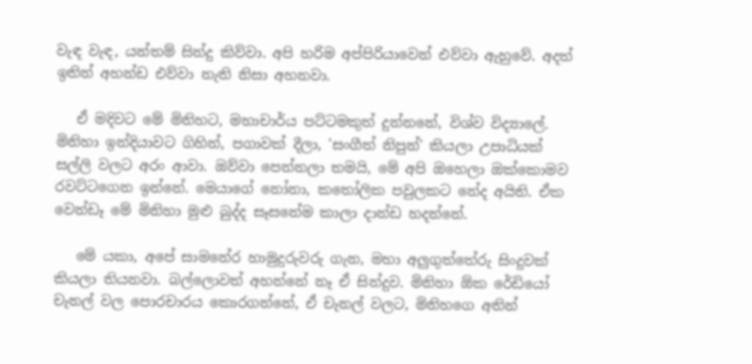වැඳ වැඳ, යන්තම් සින්දු කිව්වා. අපි හරිම අප්පිරියාවෙන් එව්වා ඇහුවේ. අදත් ඉතින් අහන්ඩ එව්වා නැති නිසා අහනවා.

   ඒ මදිවට මේ මිනිහට, මහාචාර්ය පට්ටමකුත් දුන්නනේ, විශ්ව විද්‍යාලේ. මිනිහා ඉන්දියාවට ගිහින්, පගාවක් දීලා, 'සංගීත් නිපුන්' කියලා උපාධියක් සල්ලි වලට අරං ආවා. ඔව්වා පෙන්නලා තමයි, මේ අපි ඔහෙලා ඔක්කොමව රවට්ටගෙන ඉන්නේ. මෙයාගේ නෝනා, කතෝලික පවුලකට නේද අයිති. ඒක වෙන්ඩෑ මේ මිනිහා මුළු බුද්ද සෑසනේම කාලා දාන්ඩ හදන්නේ.

   මේ යකා, අපේ සාමනේර හාමුදුරුවරු ගැන, මහා අලුගුත්තේරු සිංදුවක් කියලා තියනවා. බල්ලොවත් අහන්නේ නෑ ඒ සින්දුව. මිනිහා ඕක රේඩියෝ චැනල් වල පොරචාරය කොරගන්නේ, ඒ චැනල් වලට, මිනිහගෙ අතින්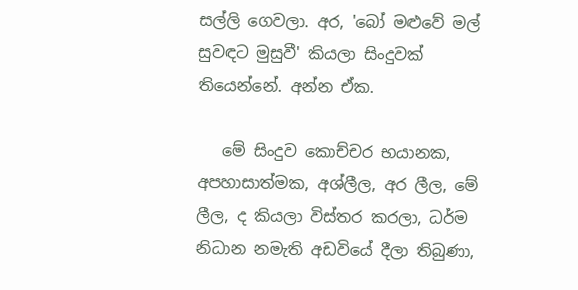සල්ලි ගෙවලා. අර, 'බෝ මළුවේ මල් සුවඳට මුසුවී' කියලා සිංදුවක් තියෙන්නේ. අන්න ඒක.

   මේ සිංදුව කොච්චර භයානක, අපහාසාත්මක, අශ්ලීල, අර ලීල, මේ ලීල, ද කියලා විස්තර කරලා, ධර්ම නිධාන නමැති අඩවියේ දීලා තිබුණා,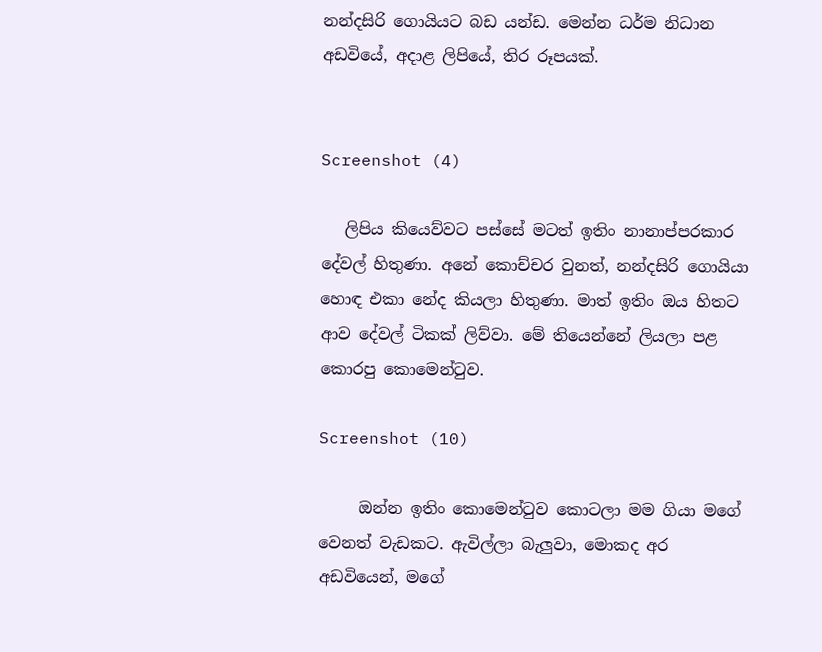නන්දසිරි ගොයියට බඩ යන්ඩ. මෙන්න ධර්ම නිධාන අඩවියේ, අදාළ ලිපියේ, තිර රූපයක්.


Screenshot (4)

   ලිපිය කියෙව්වට පස්සේ මටත් ඉතිං නානාප්පරකාර දේවල් හිතුණා. අනේ කොච්චර වුනත්, නන්දසිරි ගොයියා හොඳ එකා නේද කියලා හිතුණා. මාත් ඉතිං ඔය හිතට ආව දේවල් ටිකක් ලිව්වා. මේ තියෙන්නේ ලියලා පළ කොරපු කොමෙන්ටුව.

Screenshot (10)

     ඔන්න ඉතිං කොමෙන්ටුව කොටලා මම ගියා මගේ වෙනත් වැඩකට. ඇවිල්ලා බැලුවා, මොකද අර අඩවියෙන්, මගේ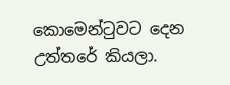කොමෙන්ටුවට දෙන උත්තරේ කියලා.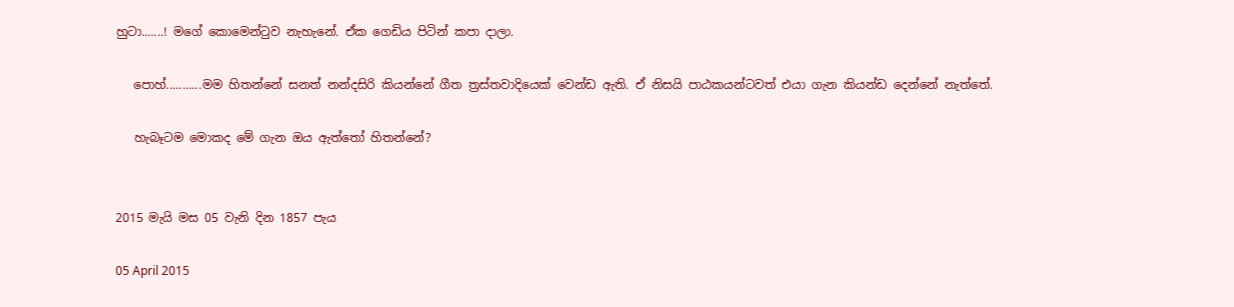හුටා.......! මගේ කොමෙන්ටුව නැහැනේ. ඒක ගෙඩිය පිටින් කපා දාලා.

   පොහ්...........මම හිතන්නේ සනත් නන්දසිරි කියන්නේ ගීත ත්‍රස්තවාදියෙක් වෙන්ඩ ඇති. ඒ නිසයි පාඨකයන්ටවත් එයා ගැන කියන්ඩ දෙන්නේ නැත්තේ.

   හැබෑටම මොකද මේ ගැන ඔය ඇත්තෝ හිතන්නේ?


2015 මැයි මස 05 වැනි දින 1857 පැය

05 April 2015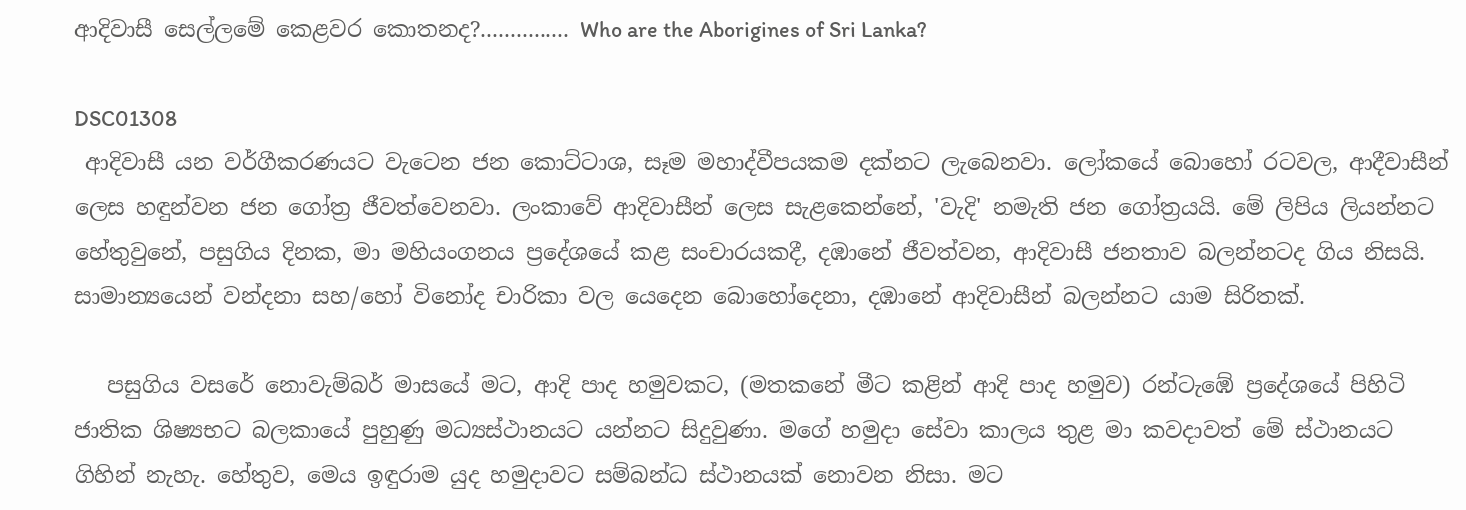ආදිවාසී සෙල්ලමේ කෙළවර කොතනද?............... Who are the Aborigines of Sri Lanka?

DSC01308
 ආදිවාසී යන වර්ගීකරණයට වැටෙන ජන කොට්ටාශ, සෑම මහාද්වීපයකම දක්නට ලැබෙනවා. ලෝකයේ බොහෝ රටවල, ආදීවාසීන් ලෙස හඳුන්වන ජන ගෝත්‍ර ජීවත්වෙනවා. ලංකාවේ ආදිවාසීන් ලෙස සැළකෙන්නේ, 'වැදි' නමැති ජන ගෝත්‍රයයි. මේ ලිපිය ලියන්නට හේතුවුනේ, පසුගිය දිනක, මා මහියංගනය ප්‍රදේශයේ කළ සංචාරයකදී, දඹානේ ජීවත්වන, ආදිවාසී ජනතාව බලන්නටද ගිය නිසයි. සාමාන්‍යයෙන් වන්දනා සහ/හෝ විනෝද චාරිකා වල යෙදෙන බොහෝදෙනා, දඹානේ ආදිවාසීන් බලන්නට යාම සිරිතක්.

   පසුගිය වසරේ නොවැම්බර් මාසයේ මට, ආදි පාද හමුවකට, (මතකනේ මීට කළින් ආදි පාද හමුව) රන්ටැඹේ ප්‍රදේශයේ පිහිටි ජාතික ශිෂ්‍යභට බලකායේ පුහුණු මධ්‍යස්ථානයට යන්නට සිදුවුණා. මගේ හමුදා සේවා කාලය තුළ මා කවදාවත් මේ ස්ථානයට ගිහින් නැහැ. හේතුව, මෙය ඉඳුරාම යුද හමුදාවට සම්බන්ධ ස්ථානයක් නොවන නිසා. මට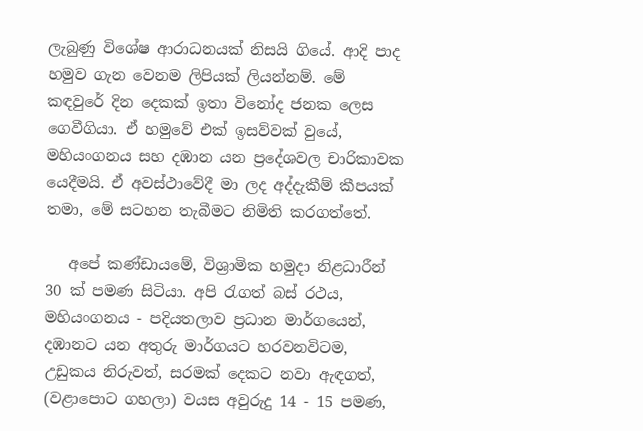ලැබුණු විශේෂ ආරාධනයක් නිසයි ගියේ. ආදි පාද හමුව ගැන වෙනම ලිපියක් ලියන්නම්. මේ කඳවුරේ දින දෙකක් ඉතා විනෝද ජනක ලෙස ගෙවීගියා. ඒ හමුවේ එක් ඉසව්වක් වුයේ, මහියංගනය සහ දඹාන යන ප්‍රදේශවල චාරිකාවක යෙදීමයි. ඒ අවස්ථාවේදී මා ලද අද්දැකීම් කීපයක් තමා, මේ සටහන තැබීමට නිමිති කරගත්තේ.

   අපේ කණ්ඩායමේ, විශ්‍රාමික හමුදා නිළධාරීන් 30 ක් පමණ සිටියා. අපි රැගත් බස් රථය, මහියංගනය - පදියතලාව ප්‍රධාන මාර්ගයෙන්, දඹානට යන අතුරු මාර්ගයට හරවනවිටම, උඩුකය නිරුවත්, සරමක් දෙකට නවා ඇඳගත්, (වළාපොට ගහලා) වයස අවුරුදු 14 - 15 පමණ,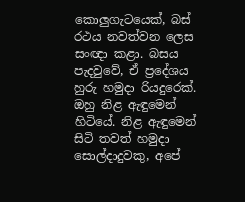කොලුගැටයෙක්, බස් රථය නවත්වන ලෙස සංඥා කළා. බසය පැදවුවේ, ඒ ප්‍රදේශය හුරු හමුදා රියදුරෙක්. ඔහු නිළ ඇඳුමෙන් හිටියේ. නිළ ඇඳුමෙන් සිටි තවත් හමුදා සොල්දාදුවකු, අපේ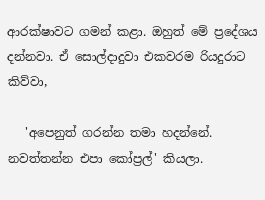ආරක්ෂාවට ගමන් කළා. ඔහුත් මේ ප්‍රදේශය දන්නවා. ඒ සොල්දාදුවා එකවරම රියදුරාට කිව්වා,

   'අපෙනුත් ගරන්න තමා හදන්නේ. නවත්තන්න එපා කෝප්‍රල්' කියලා.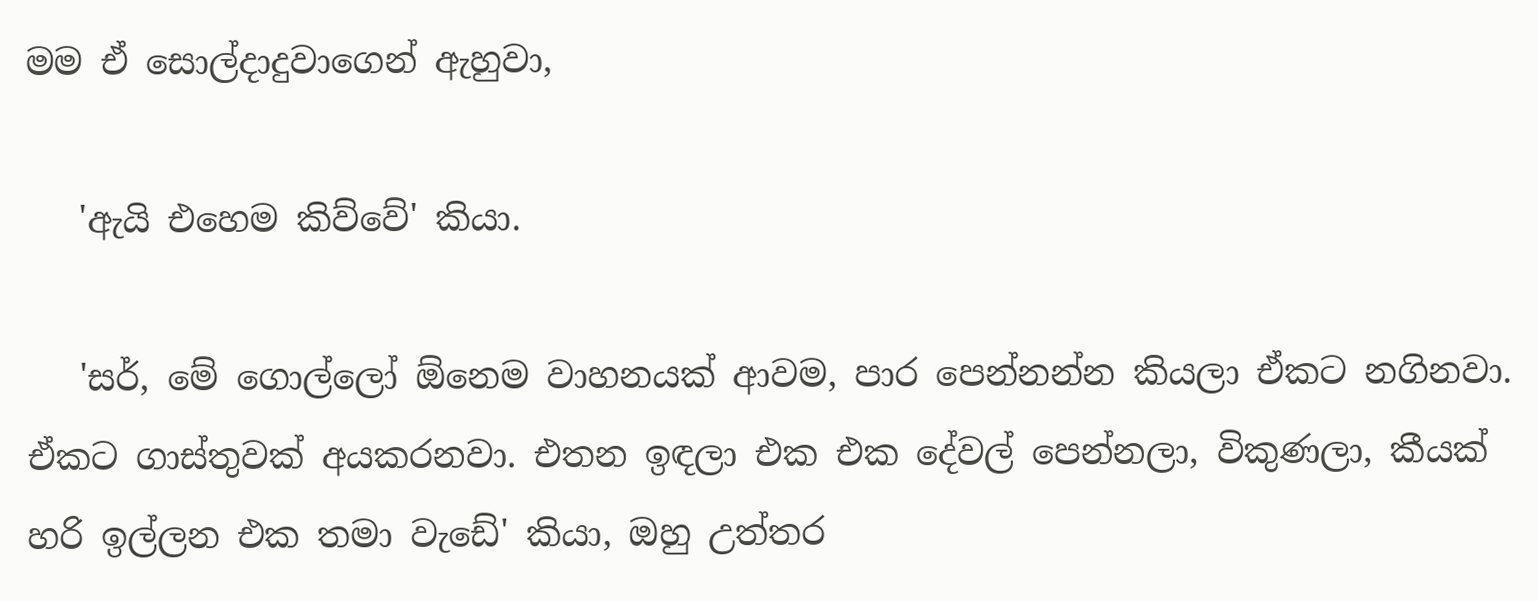මම ඒ සොල්දාදුවාගෙන් ඇහුවා,

   'ඇයි එහෙම කිව්වේ' කියා.

   'සර්, මේ ගොල්ලෝ ඕනෙම වාහනයක් ආවම, පාර පෙන්නන්න කියලා ඒකට නගිනවා. ඒකට ගාස්තුවක් අයකරනවා. එතන ඉඳලා එක එක දේවල් පෙන්නලා, විකුණලා, කීයක් හරි ඉල්ලන එක තමා වැඩේ' කියා, ඔහු උත්තර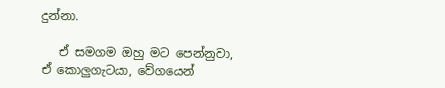දුන්නා.

   ඒ සමගම ඔහු මට පෙන්නුවා, ඒ කොලුගැටයා, වේගයෙන්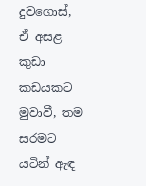දුවගොස්, ඒ අසළ කුඩා කඩයකට මුවාවී, තම සරමට යටින් ඇඳ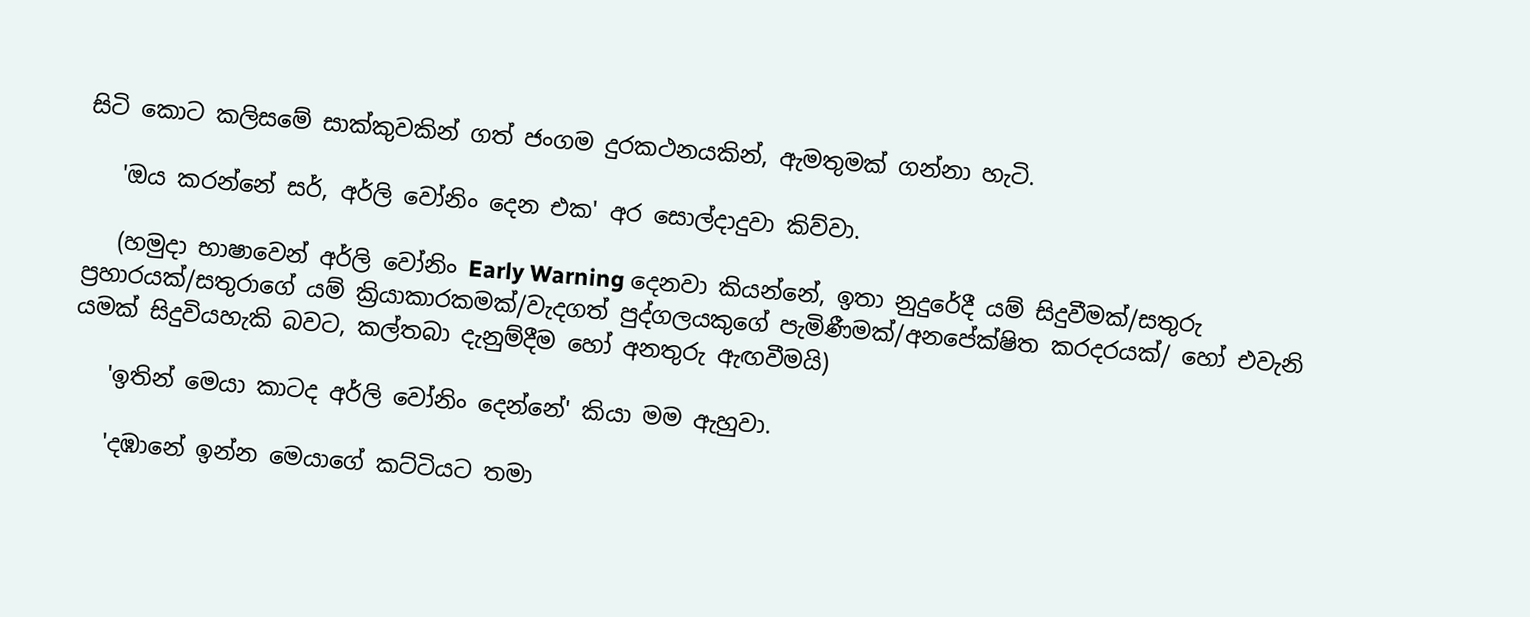සිටි කොට කලිසමේ සාක්කුවකින් ගත් ජංගම දුරකථනයකින්, ඇමතුමක් ගන්නා හැටි.

   'ඔය කරන්නේ සර්, අර්ලි වෝනිං දෙන එක' අර සොල්දාදුවා කිව්වා.

   (හමුදා භාෂාවෙන් අර්ලි වෝනිං Early Warning දෙනවා කියන්නේ, ඉතා නුදුරේදී යම් සිදුවීමක්/සතුරු ප්‍රහාරයක්/සතුරාගේ යම් ක්‍රියාකාරකමක්/වැදගත් පුද්ගලයකුගේ පැමිණීමක්/අනපේක්ෂිත කරදරයක්/ හෝ එවැනි යමක් සිදුවියහැකි බවට, කල්තබා දැනුම්දීම හෝ අනතුරු ඇඟවීමයි)

   'ඉතින් මෙයා කාටද අර්ලි වෝනිං දෙන්නේ' කියා මම ඇහුවා.

   'දඹානේ ඉන්න මෙයාගේ කට්ටියට තමා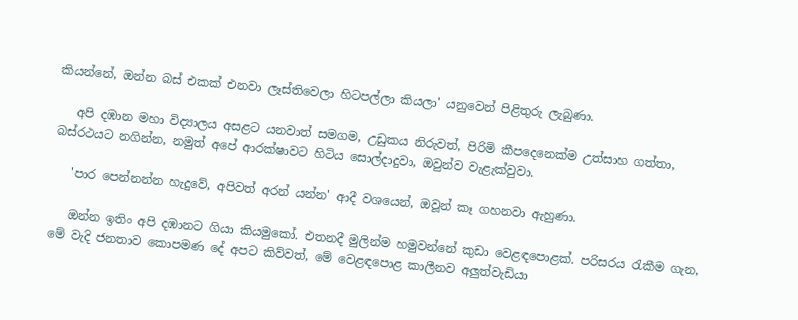කියන්නේ, ඔන්න බස් එකක් එනවා ලෑස්තිවෙලා හිටපල්ලා කියලා' යනුවෙන් පිළිතුරු ලැබුණා.

   අපි දඹාන මහා විද්‍යාලය අසළට යනවාත් සමගම, උඩුකය නිරුවත්, පිරිමි කීපදෙනෙක්ම උත්සාහ ගත්තා, බස්රථයට නගින්න, නමුත් අපේ ආරක්ෂාවට හිටිය සොල්දාදුවා, ඔවුන්ව වැළැක්වුවා.

   'පාර පෙන්නන්න හැදුවේ, අපිවත් අරන් යන්න' ආදී වශයෙන්, ඔවූන් කෑ ගහනවා ඇහුණා.

   ඔන්න ඉතිං අපි දඹානට ගියා කියමුකෝ. එතනදී මුලින්ම හමුවන්නේ කුඩා වෙළඳපොළක්. පරිසරය රැකීම ගැන, මේ වැදි ජනතාව කොපමණ දේ අපට කිව්වත්, මේ වෙළඳපොළ කාලීනව අලුත්වැඩියා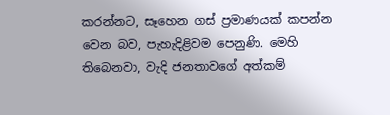කරන්නට, සෑහෙන ගස් ප්‍රමාණයක් කපන්න වෙන බව, පැහැදිළිවම පෙනුණි. මෙහි තිබෙනවා, වැදි ජනතාවගේ අත්කම්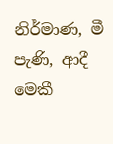නිර්මාණ, මී පැණි, ආදී මෙකී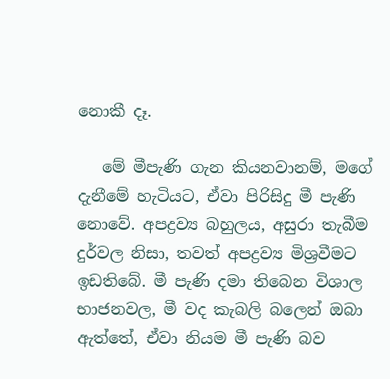නොකී දෑ.

   මේ මීපැණි ගැන කියනවානම්, මගේ දැනීමේ හැටියට, ඒවා පිරිසිදු මී පැණි නොවේ. අපද්‍රව්‍ය බහුලය, අසුරා තැබීම දුර්වල නිසා, තවත් අපද්‍රව්‍ය මිශ්‍රවීමට ඉඩතිබේ. මී පැණි දමා තිබෙන විශාල භාජනවල, මී වද කැබලි බලෙන් ඔබා ඇත්තේ, ඒවා නියම මී පැණි බව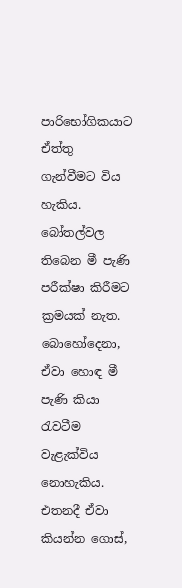පාරිභෝගිකයාට ඒත්තු ගැන්වීමට විය හැකිය. බෝතල්වල තිබෙන මී පැණි පරීක්ෂා කිරීමට ක්‍රමයක් නැත. බොහෝදෙනා, ඒවා හොඳ මී පැණි කියා රැවටීම වැළැක්විය නොහැකිය. එතනදී ඒවා කියන්න ගොස්,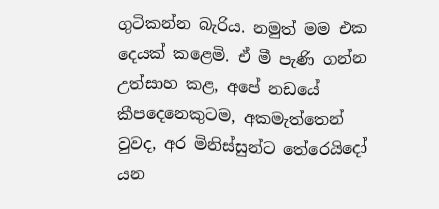ගුටිකන්න බැරිය. නමුත් මම එක දෙයක් කළෙමි. ඒ මී පැණි ගන්න උත්සාහ කළ, අපේ නඩයේ කීපදෙනෙකුටම, අකමැත්තෙන් වුවද, අර මිනිස්සුන්ට තේරෙයිදෝ යන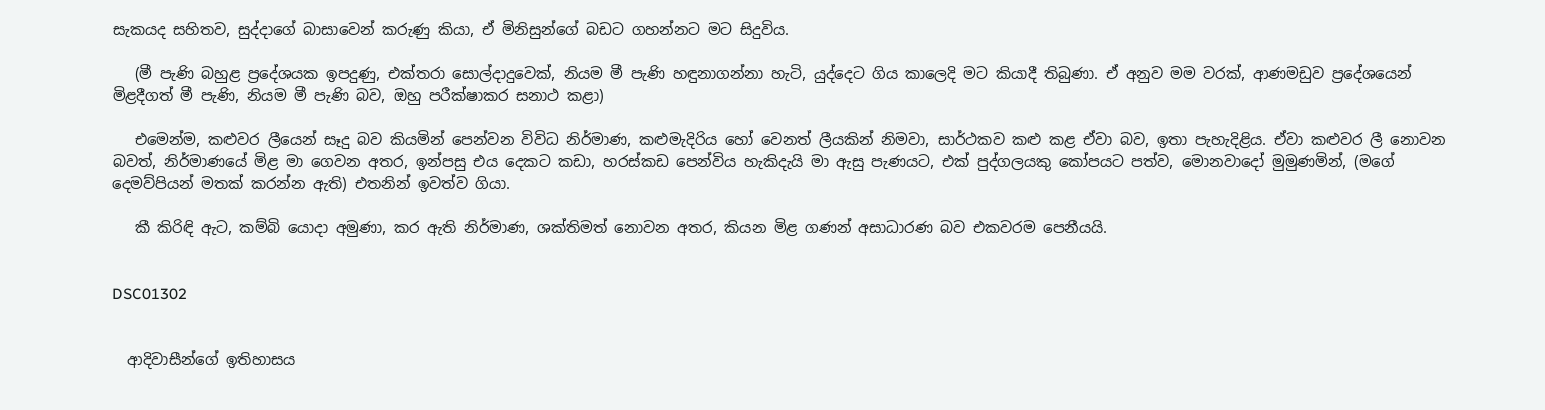සැකයද සහිතව, සුද්දාගේ බාසාවෙන් කරුණු කියා, ඒ මිනිසුන්ගේ බඩට ගහන්නට මට සිදුවිය.

   (මී පැණි බහුළ ප්‍රදේශයක ඉපදුණු, එක්තරා සොල්දාදුවෙක්, නියම මී පැණි හඳුනාගන්නා හැටි, යුද්දෙට ගිය කාලෙදි මට කියාදී තිබුණා. ඒ අනුව මම වරක්, ආණමඩුව ප්‍රදේශයෙන් මිළදීගත් මී පැණි, නියම මී පැණි බව, ඔහු පරීක්ෂාකර සනාථ කළා)

   එමෙන්ම, කළුවර ලීයෙන් සෑදු බව කියමින් පෙන්වන විවිධ නිර්මාණ, කළුමැදිරිය හෝ වෙනත් ලීයකින් නිමවා, සාර්ථකව කළු කළ ඒවා බව, ඉතා පැහැදිළිය. ඒවා කළුවර ලී නොවන බවත්, නිර්මාණයේ මිළ මා ගෙවන අතර, ඉන්පසු එය දෙකට කඩා, හරස්කඩ පෙන්විය හැකිදැයි මා ඇසු පැණයට, එක් පුද්ගලයකු කෝපයට පත්ව, මොනවාදෝ මුමුණමින්, (මගේ දෙමව්පියන් මතක් කරන්න ඇති) එතනින් ඉවත්ව ගියා.

   කී කිරිඳි ඇට, කම්බි යොදා අමුණා, කර ඇති නිර්මාණ, ශක්තිමත් නොවන අතර, කියන මිළ ගණන් අසාධාරණ බව එකවරම පෙනීයයි.


DSC01302


  ආදිවාසීන්ගේ ඉතිහාසය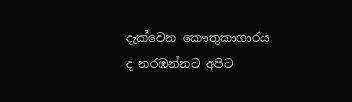දැක්වෙන කෞතුකාගාරය ද නරඹන්නට අපිට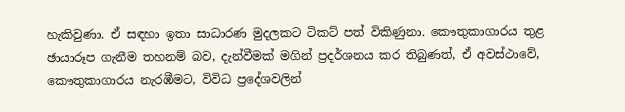හැකිවුණා. ඒ සඳහා ඉතා සාධාරණ මුදලකට ටිකට් පත් විකිණුනා. කෞතුකාගාරය තුළ ඡායාරූප ගැනීම තහනම් බව, දැන්වීමක් මගින් ප්‍රදර්ශනය කර තිබුණත්, ඒ අවස්ථාවේ, කෞතුකාගාරය නැරඹීමට, විවිධ ප්‍රදේශවලින්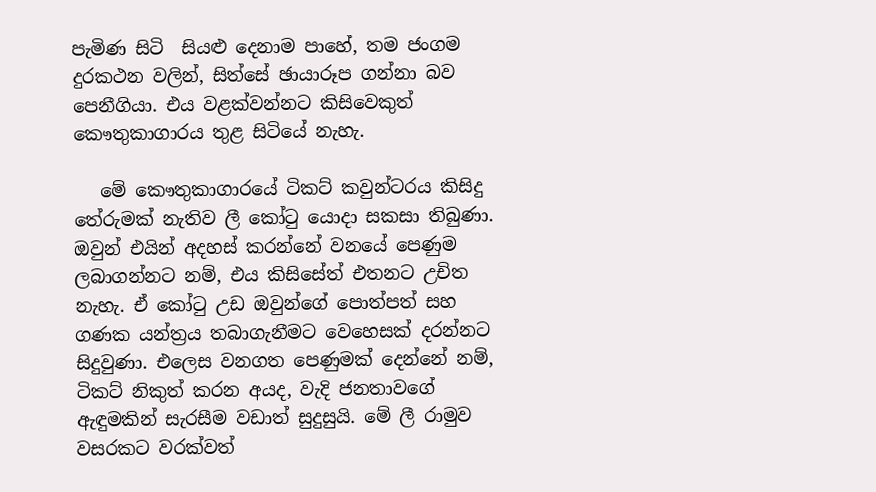පැමිණ සිටි  සියළු දෙනාම පාහේ, තම ජංගම දුරකථන වලින්, සිත්සේ ඡායාරූප ගන්නා බව පෙනීගියා. එය වළක්වන්නට කිසිවෙකුත් කෞතුකාගාරය තුළ සිටියේ නැහැ.

   මේ කෞතුකාගාරයේ ටිකට් කවුන්ටරය කිසිදු තේරුමක් නැතිව ලී කෝටු යොදා සකසා තිබුණා. ඔවුන් එයින් අදහස් කරන්නේ වනයේ පෙණුම ලබාගන්නට නම්, එය කිසිසේත් එතනට උචිත නැහැ. ඒ කෝටු උඩ ඔවුන්ගේ පොත්පත් සහ ගණක යන්ත්‍රය තබාගැනීමට වෙහෙසක් දරන්නට සිදුවුණා. එලෙස වනගත පෙණුමක් දෙන්නේ නම්, ටිකට් නිකුත් කරන අයද, වැදි ජනතාවගේ ඇඳුමකින් සැරසීම වඩාත් සුදුසුයි. මේ ලී රාමුව වසරකට වරක්වත්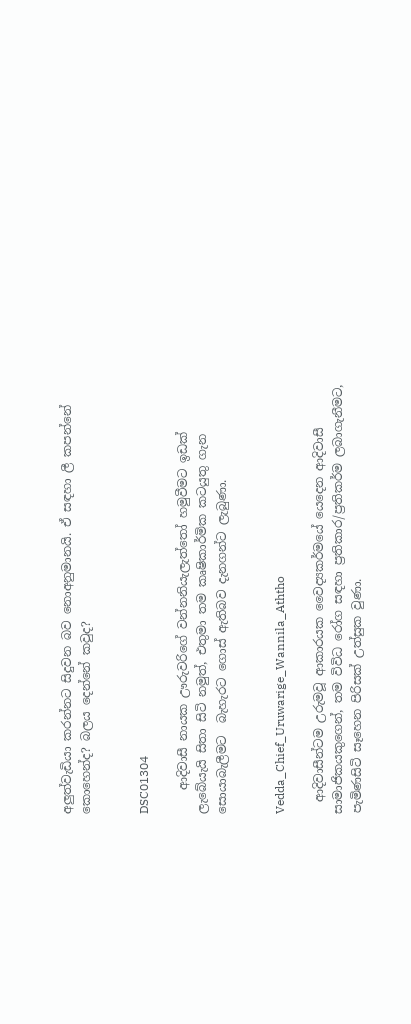අලුත්වැඩියා කරන්නට සිදුවන බව නොඅනුමානයි. ඒ සඳහා ලී කපන්නේ කොහෙන්ද? බලය දෙන්නේ කවුද?


DSC01304

    ආදිවාසී නායක ඌරුවරිගේ වන්නනියැලැත්තෝ හමුවීමට ඉඩක් ලැබේයැයි සිතා සිටි නමුත්, එතුමා තම කෘෂිකාර්මික කටයුතු ගැන සොයාබැලීමට  බැහැරට ගොස් ඇතිබව දැනගන්ට ලැබුණා.


Vedda_Chief_Uruwarige_Wannila_Aththo

  ආදිවාසීන්ටම උරුමවූ ආකාරයක වෛද්‍යකර්මයේ යෙදෙන ආදිවාසී සාමාජිකයකුගෙන්, තම විවිධ රෝග සඳහා ප්‍රතිකාර/ප්‍රතිකර්ම ලබාගැනීමට, පැමිණසිටි සෑහෙන පිරිසක් උත්සුක වුණා.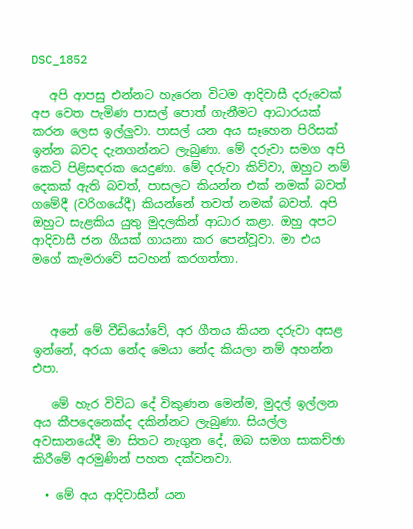DSC_1852

   අපි ආපසු එන්නට හැරෙන විටම ආදිවාසී දරුවෙක් අප වෙත පැමිණ පාසල් පොත් ගැනීමට ආධාරයක් කරන ලෙස ඉල්ලුවා. පාසල් යන අය සෑහෙන පිරිසක් ඉන්න බවද දැනගන්නට ලැබුණා. මේ දරුවා සමග අපි කෙටි පිළිසඳරක යෙදුණා. මේ දරුවා කිව්වා, ඔහුට නම් දෙකක් ඇති බවත්, පාසලට කියන්න එක් නමක් බවත් ගමේදී (වරිගයේදී) කියන්නේ තවත් නමක් බවත්. අපි ඔහුට සැළකිය යුතු මුදලකින් ආධාර කළා. ඔහු අපට ආදිවාසී ජන ගීයක් ගායනා කර පෙන්වූවා. මා එය මගේ කැමරාවේ සටහන් කරගත්තා.



   අනේ මේ වීඩියෝවේ, අර ගීතය කියන දරුවා අසළ ඉන්නේ, අරයා නේද මෙයා නේද කියලා නම් අහන්න එපා.

   මේ හැර විවිධ දේ විකුණන මෙන්ම, මුදල් ඉල්ලන අය කීපදෙනෙක්ද දකින්නට ලැබුණා. සියල්ල අවසානයේදී මා සිතට නැගුන දේ, ඔබ සමග සාකච්ඡා කිරීමේ අරමුණින් පහත දක්වනවා.

  • මේ අය ආදිවාසීන් යන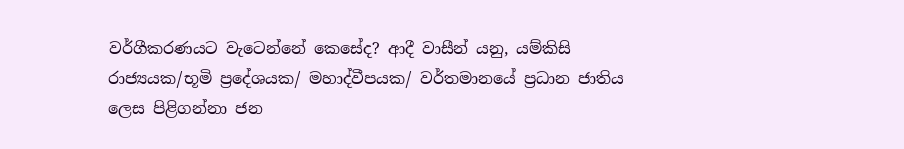වර්ගීකරණයට වැටෙන්නේ කෙසේද? ආදී වාසීන් යනු, යම්කිසි රාජ්‍යයක/භූමි ප්‍රදේශයක/ මහාද්වීපයක/ වර්තමානයේ ප්‍රධාන ජාතිය ලෙස පිළිගන්නා ජන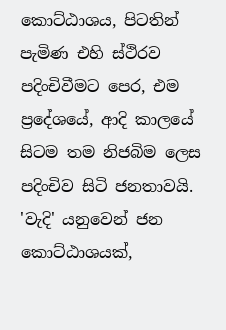කොට්ඨාශය, පිටතින් පැමිණ එහි ස්ථිරව පදිංචිවීමට පෙර, එම ප්‍රදේශයේ, ආදි කාලයේ සිටම තම නිජබිම ලෙස පදිංචිව සිටි ජනතාවයි. 'වැදි' යනුවෙන් ජන කොට්ඨාශයක්,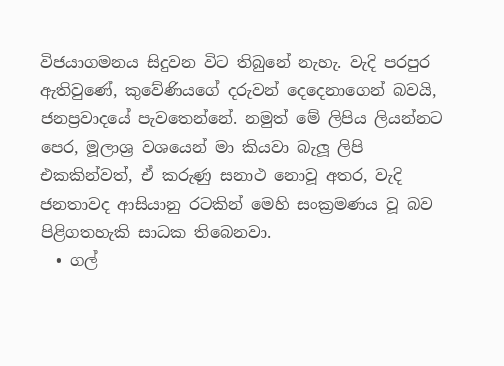විජයාගමනය සිදුවන විට තිබුනේ නැහැ. වැදි පරපුර ඇතිවුණේ, කුවේණියගේ දරුවන් දෙදෙනාගෙන් බවයි, ජනප්‍රවාදයේ පැවතෙන්නේ. නමුත් මේ ලිපිය ලියන්නට පෙර, මූලාශ්‍ර වශයෙන් මා කියවා බැලූ ලිපි එකකින්වත්, ඒ කරුණු සනාථ නොවූ අතර, වැදි ජනතාවද ආසියානු රටකින් මෙහි සංක්‍රමණය වූ බව පිළිගතහැකි සාධක තිබෙනවා.
  • ගල්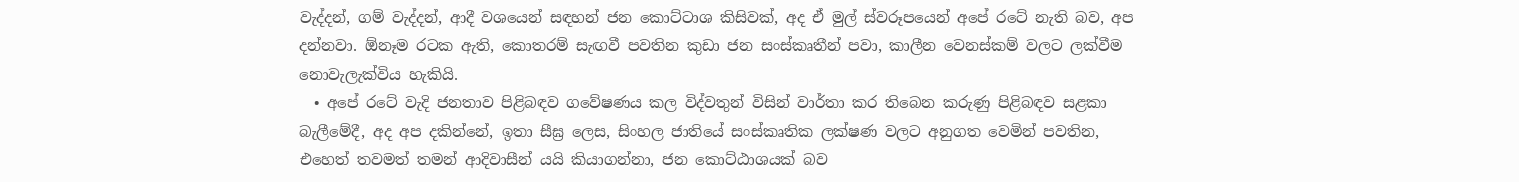වැද්දන්, ගම් වැද්දන්, ආදී වශයෙන් සඳහන් ජන කොට්ටාශ කිසිවක්, අද ඒ මුල් ස්වරූපයෙන් අපේ රටේ නැති බව, අප දන්නවා. ඕනෑම රටක ඇති, කොතරම් සැඟවී පවතින කුඩා ජන සංස්කෘතීන් පවා, කාලීන වෙනස්කම් වලට ලක්වීම නොවැලැක්විය හැකියි.
  • අපේ රටේ වැදි ජනතාව පිළිබඳව ගවේෂණය කල විද්වතුන් විසින් වාර්තා කර තිබෙන කරුණු පිළිබඳව සළකා බැලීමේදී, අද අප දකින්නේ, ඉතා සීඝ්‍ර ලෙස, සිංහල ජාතියේ සංස්කෘතික ලක්ෂණ වලට අනුගත වෙමින් පවතින, එහෙත් තවමත් තමන් ආදිවාසීන් යයි කියාගන්නා, ජන කොට්ඨාශයක් බව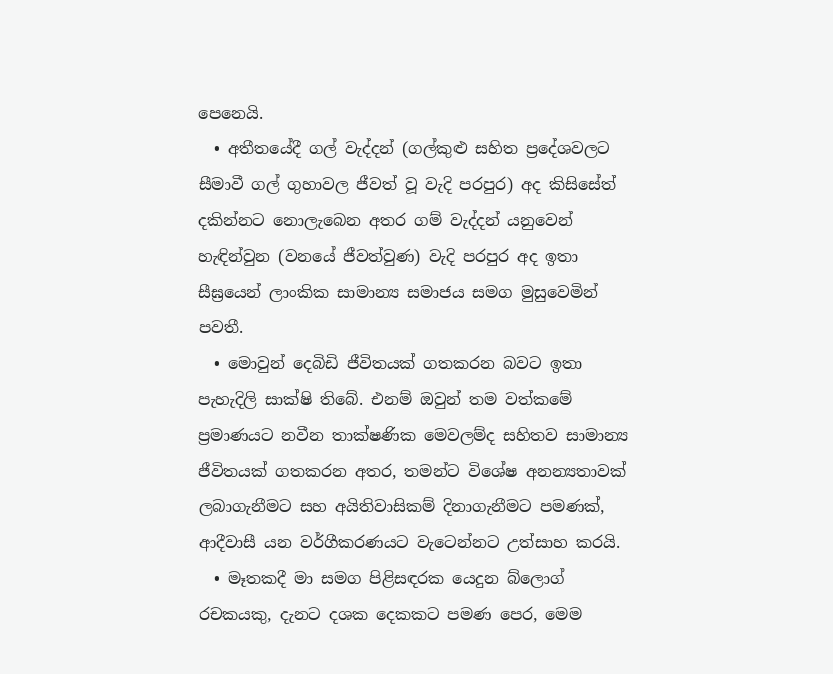පෙනෙයි.
  • අතීතයේදී ගල් වැද්දන් (ගල්කුළු සහිත ප්‍රදේශවලට සීමාවී ගල් ගුහාවල ජීවත් වූ වැදි පරපුර) අද කිසිසේත් දකින්නට නොලැබෙන අතර ගම් වැද්දන් යනුවෙන් හැඳින්වුන (වනයේ ජීවත්වුණ) වැදි පරපුර අද ඉතා සීඝ්‍රයෙන් ලාංකික සාමාන්‍ය සමාජය සමග මුසුවෙමින් පවතී.
  • මොවුන් දෙබිඩි ජීවිතයක් ගතකරන බවට ඉතා පැහැදිලි සාක්ෂි තිබේ. එනම් ඔවුන් තම වත්කමේ ප්‍රමාණයට නවීන තාක්ෂණික මෙවලම්ද සහිතව සාමාන්‍ය ජීවිතයක් ගතකරන අතර, තමන්ට විශේෂ අනන්‍යතාවක් ලබාගැනීමට සහ අයිතිවාසිකම් දිනාගැනීමට පමණක්, ආදීවාසී යන වර්ගීකරණයට වැටෙන්නට උත්සාහ කරයි.
  • මෑතකදී මා සමග පිළිසඳරක යෙදුන බ්ලොග් රචකයකු, දැනට දශක දෙකකට පමණ පෙර, මෙම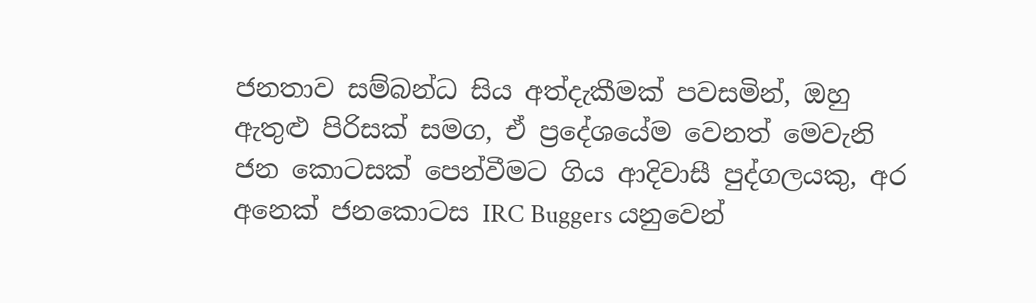ජනතාව සම්බන්ධ සිය අත්දැකීමක් පවසමින්, ඔහු ඇතුළු පිරිසක් සමග, ඒ ප්‍රදේශයේම වෙනත් මෙවැනි ජන කොටසක් පෙන්වීමට ගිය ආදිවාසී පුද්ගලයකු, අර අනෙක් ජනකොටස IRC Buggers යනුවෙන්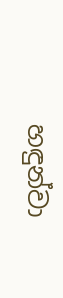හඳුන්වා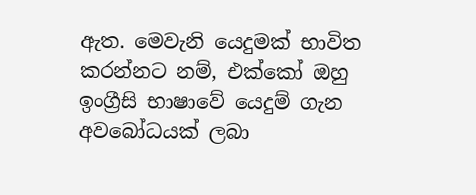ඇත. මෙවැනි යෙදුමක් භාවිත කරන්නට නම්, එක්කෝ ඔහු ඉංග්‍රීසි භාෂාවේ යෙදුම් ගැන අවබෝධයක් ලබා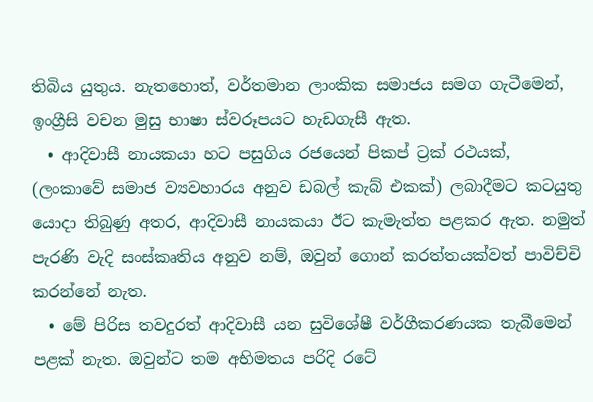තිබිය යුතුය. නැතහොත්, වර්තමාන ලාංකික සමාජය සමග ගැටීමෙන්, ඉංග්‍රීසි වචන මුසු භාෂා ස්වරූපයට හැඩගැසී ඇත.
  • ආදිවාසී නායකයා හට පසුගිය රජයෙන් පිකප් ට්‍රක් රථයක්, (ලංකාවේ සමාජ ව්‍යවහාරය අනුව ඩබල් කැබ් එකක්) ලබාදීමට කටයුතු යොදා තිබුණු අතර, ආදිවාසී නායකයා ඊට කැමැත්ත පළකර ඇත. නමුත් පැරණි වැදි සංස්කෘතිය අනුව නම්, ඔවුන් ගොන් කරත්තයක්වත් පාවිච්චි කරන්නේ නැත.
  • මේ පිරිස තවදුරත් ආදිවාසී යන සුවිශේෂී වර්ගීකරණයක තැබීමෙන් පළක් නැත. ඔවුන්ට තම අභිමතය පරිදි රටේ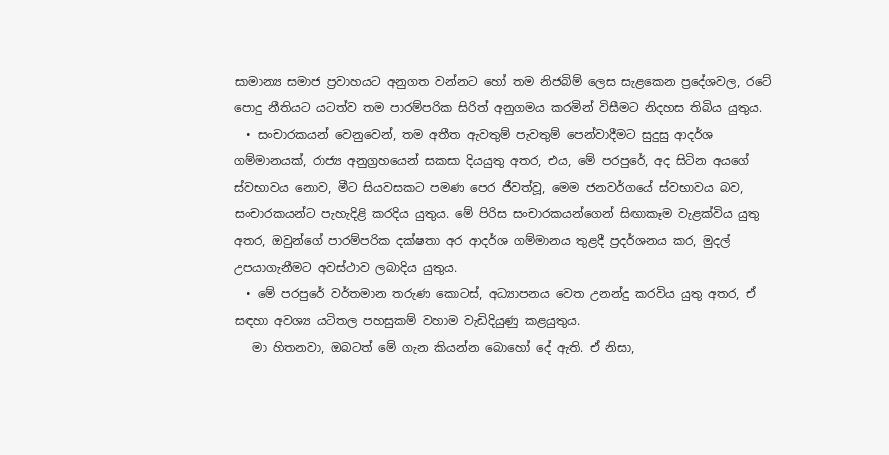සාමාන්‍ය සමාජ ප්‍රවාහයට අනුගත වන්නට හෝ තම නිජබිම් ලෙස සැළකෙන ප්‍රදේශවල, රටේ පොදු නීතියට යටත්ව තම පාරම්පරික සිරිත් අනුගමය කරමින් විසීමට නිදහස තිබිය යුතුය.
  • සංචාරකයන් වෙනුවෙන්, තම අතීත ඇවතුම් පැවතුම් පෙන්වාදීමට සුදුසු ආදර්ශ ගම්මානයක්, රාජ්‍ය අනුග්‍රහයෙන් සකසා දියයුතු අතර, එය, මේ පරපුරේ, අද සිටින අයගේ ස්වභාවය නොව, මීට සියවසකට පමණ පෙර ජීවත්වූ, මෙම ජනවර්ගයේ ස්වභාවය බව, සංචාරකයන්ට පැහැදිළි කරදිය යුතුය. මේ පිරිස සංචාරකයන්ගෙන් සිඟාකෑම වැළක්විය යුතු අතර, ඔවුන්ගේ පාරම්පරික දක්ෂතා අර ආදර්ශ ගම්මානය තුළදී ප්‍රදර්ශනය කර, මුදල් උපයාගැනීමට අවස්ථාව ලබාදිය යුතුය.
  • මේ පරපුරේ වර්තමාන තරුණ කොටස්, අධ්‍යාපනය වෙත උනන්දු කරවිය යුතු අතර, ඒ සඳහා අවශ්‍ය යටිතල පහසුකම් වහාම වැඩිදියුණු කළයුතුය.
   මා හිතනවා, ඔබටත් මේ ගැන කියන්න බොහෝ දේ ඇති. ඒ නිසා,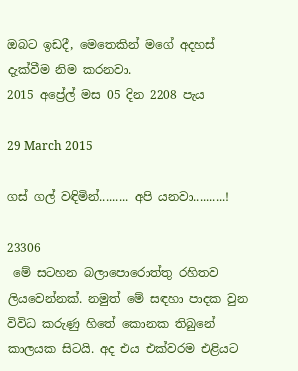ඔබට ඉඩදී, මෙතෙකින් මගේ අදහස් දැක්වීම නිම කරනවා.
2015 අප්‍රේල් මස 05 දින 2208 පැය

29 March 2015

ගස් ගල් වඳිමින්......... අපි යනවා..........!

23306
 මේ සටහන බලාපොරොත්තු රහිතව ලියවෙන්නක්. නමුත් මේ සඳහා පාදක වුන විවිධ කරුණු හිතේ කොනක තිබුනේ කාලයක සිටයි. අද එය එක්වරම එළියට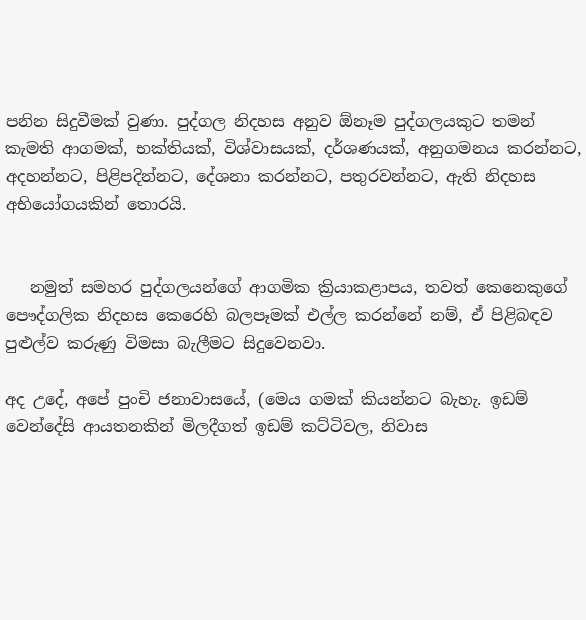පනින සිදුවීමක් වුණා. පුද්ගල නිදහස අනුව ඕනෑම පුද්ගලයකුට තමන් කැමති ආගමක්, භක්තියක්, විශ්වාසයක්, දර්ශණයක්, අනුගමනය කරන්නට, අදහන්නට, පිළිපදින්නට, දේශනා කරන්නට, පතුරවන්නට, ඇති නිදහස අභියෝගයකින් තොරයි.


   නමුත් සමහර පුද්ගලයන්ගේ ආගමික ක්‍රියාකළාපය, තවත් කෙනෙකුගේ පෞද්ගලික නිදහස කෙරෙහි බලපෑමක් එල්ල කරන්නේ නම්, ඒ පිළිබඳව පුළුල්ව කරුණු විමසා බැලීමට සිදුවෙනවා.

අද උදේ, අපේ පුංචි ජනාවාසයේ, (මෙය ගමක් කියන්නට බැහැ. ඉඩම් වෙන්දේසි ආයතනකින් මිලදීගත් ඉඩම් කට්ටිවල, නිවාස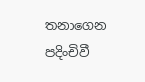තනාගෙන පදිංචිවී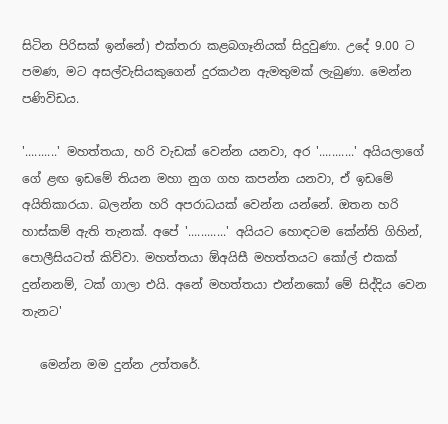සිටින පිරිසක් ඉන්නේ) එක්තරා කළබගෑනියක් සිදුවුණා. උදේ 9.00 ට පමණ, මට අසල්වැසියකුගෙන් දුරකථන ඇමතුමක් ලැබුණා. මෙන්න පණිවිඩය.

'..........' මහත්තයා, හරි වැඩක් වෙන්න යනවා, අර '...........' අයියලාගේ ගේ ළඟ ඉඩමේ තියන මහා නුග ගහ කපන්න යනවා, ඒ ඉඩමේ අයිතිකාරයා. බලන්න හරි අපරාධයක් වෙන්න යන්නේ. ඔතන හරි හාස්කම් ඇති තැනක්. අපේ '............' අයියට හොඳටම කේන්ති ගිහින්, පොලීසියටත් කිව්වා. මහත්තයා ඕඅයිසී මහත්තයට කෝල් එකක් දුන්නනම්, ටක් ගාලා එයි. අනේ මහත්තයා එන්නකෝ මේ සිද්දිය වෙන තැනට'

   මෙන්න මම දුන්න උත්තරේ.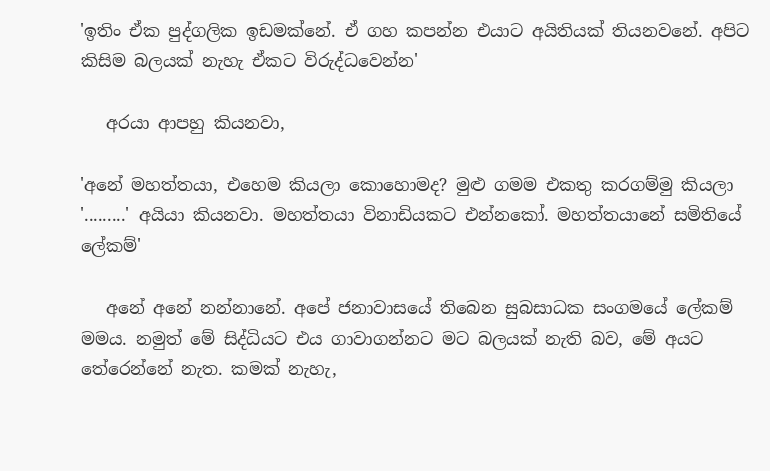'ඉතිං ඒක පුද්ගලික ඉඩමක්නේ. ඒ ගහ කපන්න එයාට අයිතියක් තියනවනේ. අපිට කිසිම බලයක් නැහැ ඒකට විරුද්ධවෙන්න'

   අරයා ආපහු කියනවා,

'අනේ මහත්තයා, එහෙම කියලා කොහොමද? මුළු ගමම එකතු කරගම්මු කියලා '.........' අයියා කියනවා. මහත්තයා විනාඩියකට එන්නකෝ. මහත්තයානේ සමිතියේ ලේකම්'

   අනේ අනේ නන්නානේ. අපේ ජනාවාසයේ තිබෙන සුබසාධක සංගමයේ ලේකම් මමය. නමුත් මේ සිද්ධියට එය ගාවාගන්නට මට බලයක් නැති බව, මේ අයට තේරෙන්නේ නැත. කමක් නැහැ,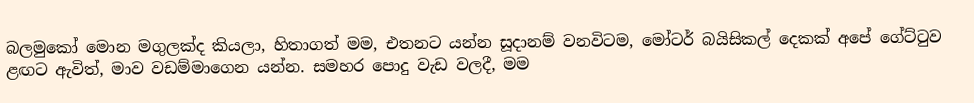බලමුකෝ මොන මගුලක්ද කියලා, හිතාගත් මම, එතනට යන්න සූදානම් වනවිටම, මෝටර් බයිසිකල් දෙකක් අපේ ගේට්ටුව ළඟට ඇවිත්, මාව වඩම්මාගෙන යන්න. සමහර පොදු වැඩ වලදී, මම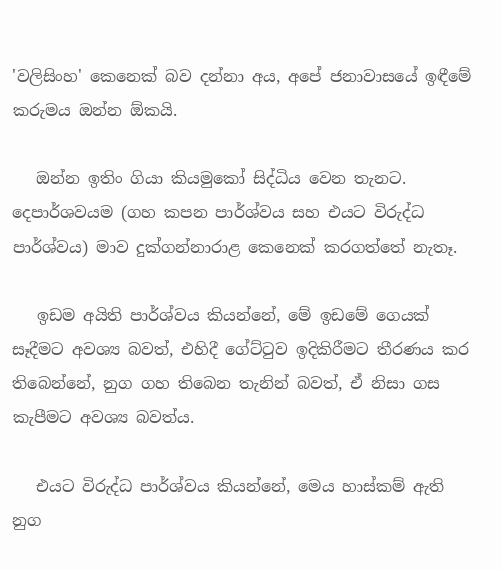'වලිසිංහ' කෙනෙක් බව දන්නා අය, අපේ ජනාවාසයේ ඉඳීමේ කරුමය ඔන්න ඕකයි.

   ඔන්න ඉතිං ගියා කියමුකෝ සිද්ධිය වෙන තැනට. දෙපාර්ශවයම (ගහ කපන පාර්ශ්වය සහ එයට විරුද්ධ පාර්ශ්වය) මාව දුක්ගන්නාරාළ කෙනෙක් කරගත්තේ නැතෑ.

   ඉඩම අයිති පාර්ශ්වය කියන්නේ, මේ ඉඩමේ ගෙයක් සෑදීමට අවශ්‍ය බවත්, එහිදී ගේට්ටුව ඉදිකිරීමට තීරණය කර තිබෙන්නේ, නුග ගහ තිබෙන තැනින් බවත්, ඒ නිසා ගස කැපීමට අවශ්‍ය බවත්ය.

   එයට විරුද්ධ පාර්ශ්වය කියන්නේ, මෙය හාස්කම් ඇති නුග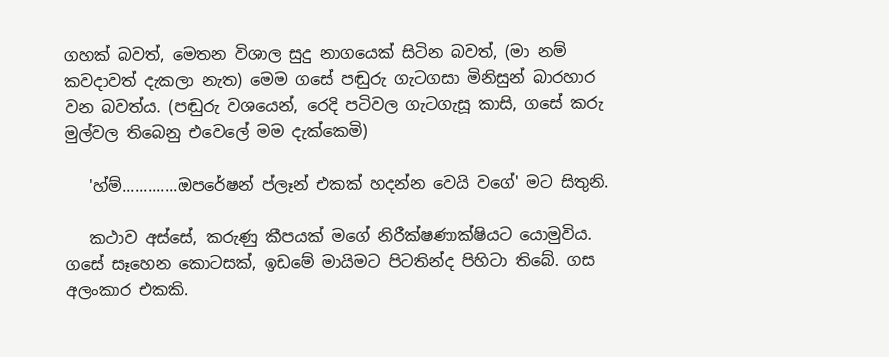ගහක් බවත්, මෙතන විශාල සුදු නාගයෙක් සිටින බවත්, (මා නම් කවදාවත් දැකලා නැත) මෙම ගසේ පඬුරු ගැටගසා මිනිසුන් බාරහාර වන බවත්ය. (පඬුරු වශයෙන්, රෙදි පටිවල ගැටගැසූ කාසි, ගසේ කරු මුල්වල තිබෙනු එවෙලේ මම දැක්කෙමි)

   'හ්ම්.............ඔපරේෂන් ප්ලෑන් එකක් හදන්න වෙයි වගේ' මට සිතුනි.

   කථාව අස්සේ, කරුණු කීපයක් මගේ නිරීක්ෂණාක්ෂියට යොමුවිය. ගසේ සෑහෙන කොටසක්, ඉඩමේ මායිමට පිටතින්ද පිහිටා තිබේ. ගස අලංකාර එකකි.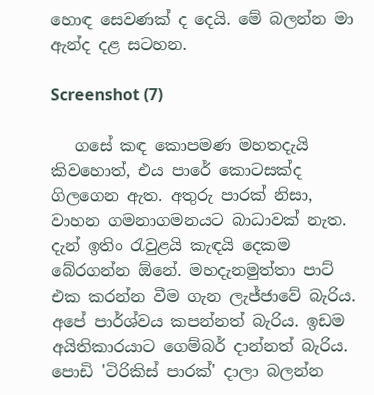හොඳ සෙවණක් ද දෙයි. මේ බලන්න මා ඇන්ද දළ සටහන.

Screenshot (7)

   ගසේ කඳ කොපමණ මහතදැයි කිවහොත්, එය පාරේ කොටසක්ද ගිලගෙන ඇත. අතුරු පාරක් නිසා, වාහන ගමනාගමනයට බාධාවක් නැත. දැන් ඉතිං රැවුළයි කැඳයි දෙකම බේරගන්න ඕනේ. මහදැනමුත්තා පාට් එක කරන්න වීම ගැන ලැජ්ජාවේ බැරිය. අපේ පාර්ශ්වය කපන්නත් බැරිය. ඉඩම අයිතිකාරයාට ගෙම්බර් දාන්නත් බැරිය. පොඩි 'ටිරිකිස් පාරක්' දාලා බලන්න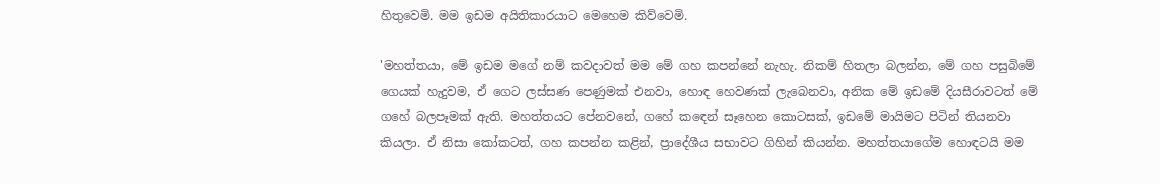හිතුවෙමි. මම ඉඩම අයිතිකාරයාට මෙහෙම කිව්වෙමි.

'මහත්තයා, මේ ඉඩම මගේ නම් කවදාවත් මම මේ ගහ කපන්නේ නැහැ. නිකම් හිතලා බලන්න, මේ ගහ පසුබිමේ ගෙයක් හැදුවම, ඒ ගෙට ලස්සණ පෙණුමක් එනවා, හොඳ හෙවණක් ලැබෙනවා, අනික මේ ඉඩමේ දියසීරාවටත් මේ ගහේ බලපෑමක් ඇති. මහත්තයට පේනවනේ, ගහේ කඳෙන් සෑහෙන කොටසක්, ඉඩමේ මායිමට පිටින් තියනවා කියලා. ඒ නිසා කෝකටත්, ගහ කපන්න කළින්, ප්‍රාදේශීය සභාවට ගිහින් කියන්න. මහත්තයාගේම හොඳටයි මම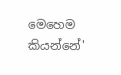මෙහෙම කියන්නේ'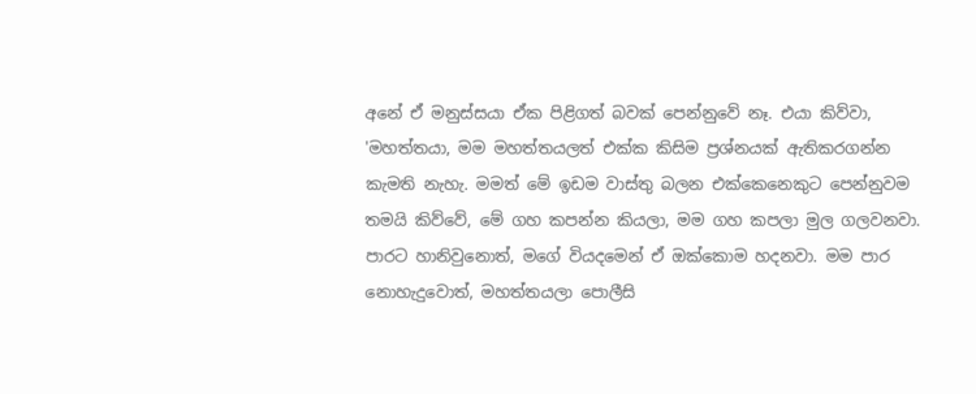අනේ ඒ මනුස්සයා ඒක පිළිගත් බවක් පෙන්නුවේ නෑ. එයා කිව්වා, 'මහත්තයා, මම මහත්තයලත් එක්ක කිසිම ප්‍රශ්නයක් ඇතිකරගන්න කැමති නැහැ. මමත් මේ ඉඩම වාස්තු බලන එක්කෙනෙකුට පෙන්නුවම තමයි කිව්වේ, මේ ගහ කපන්න කියලා, මම ගහ කපලා මුල ගලවනවා. පාරට හානිවුනොත්, මගේ වියදමෙන් ඒ ඔක්කොම හදනවා. මම පාර නොහැදුවොත්, මහත්තයලා පොලීසි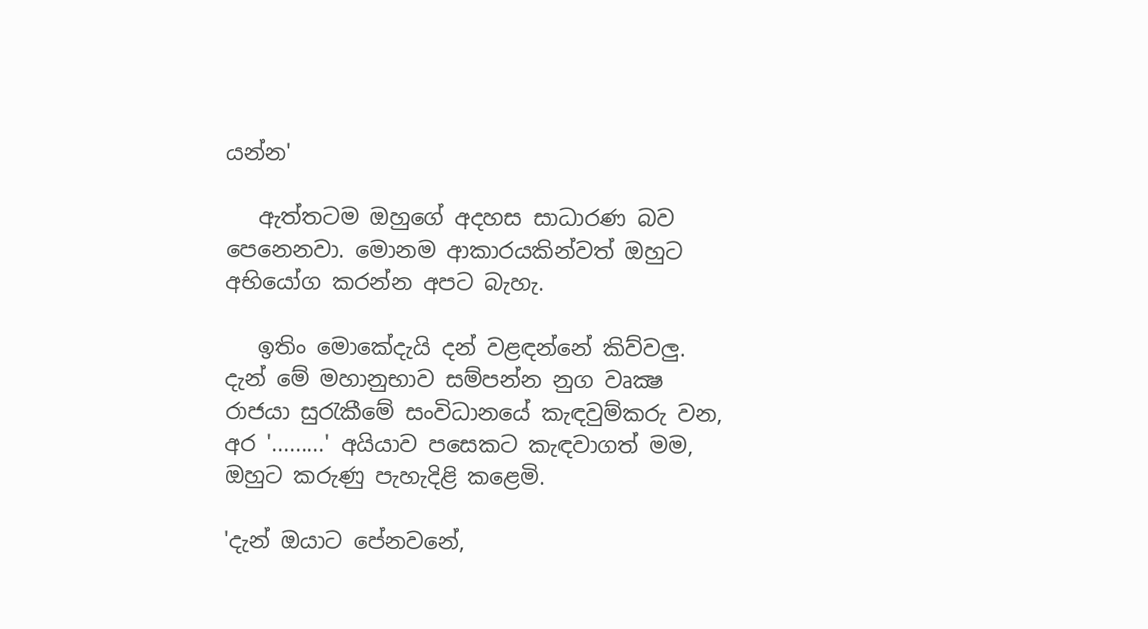යන්න'

   ඇත්තටම ඔහුගේ අදහස සාධාරණ බව පෙනෙනවා. මොනම ආකාරයකින්වත් ඔහුට අභියෝග කරන්න අපට බැහැ.

   ඉතිං මොකේදැයි දන් වළඳන්නේ කිව්වලු. දැන් මේ මහානුභාව සම්පන්න නුග වෘක්‍ෂ රාජයා සුරැකීමේ සංවිධානයේ කැඳවුම්කරු වන, අර '.........' අයියාව පසෙකට කැඳවාගත් මම, ඔහුට කරුණු පැහැදිළි කළෙමි.

'දැන් ඔයාට පේනවනේ,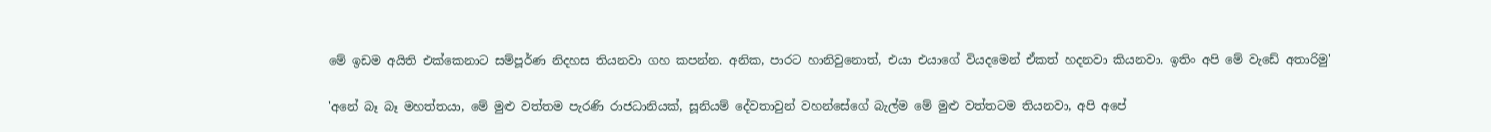මේ ඉඩම අයිති එක්කෙනාට සම්පූර්ණ නිදහස තියනවා ගහ කපන්න. අනික, පාරට හානිවුනොත්, එයා එයාගේ වියදමෙන් ඒකත් හදනවා කියනවා. ඉතිං අපි මේ වැඩේ අතාරිමු'

'අනේ බෑ බෑ මහත්තයා, මේ මුළු වත්තම පැරණි රාජධානියක්, සූනියම් දේවතාවුන් වහන්සේගේ බැල්ම මේ මුළු වත්තටම තියනවා, අපි අපේ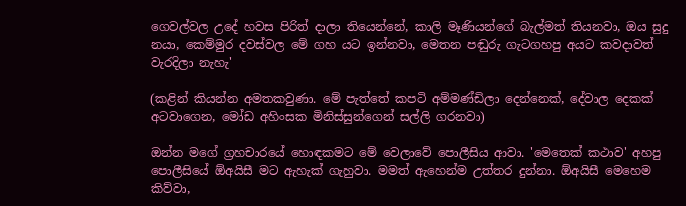ගෙවල්වල උදේ හවස පිරිත් දාලා තියෙන්නේ, කාලි මෑණියන්ගේ බැල්මත් තියනවා, ඔය සුදු නයා, කෙම්මුර දවස්වල මේ ගහ යට ඉන්නවා, මෙතන පඬුරු ගැටගහපු අයට කවදාවත් වැරදිලා නැහැ'

(කළින් කියන්න අමතකවුණා. මේ පැත්තේ කපටි අම්මණ්ඩිලා දෙන්නෙක්, දේවාල දෙකක් අටවාගෙන, මෝඩ අහිංසක මිනිස්සුන්ගෙන් සල්ලි ගරනවා)

ඔන්න මගේ ග්‍රහචාරයේ හොඳකමට මේ වෙලාවේ පොලීසිය ආවා. 'මෙතෙක් කථාව' අහපු පොලීසියේ ඕඅයිසී මට ඇහැක් ගැහුවා. මමත් ඇහෙන්ම උත්තර දුන්නා. ඕඅයිසී මෙහෙම කිව්වා,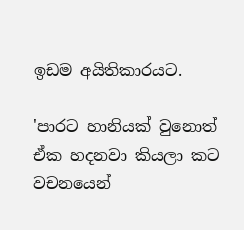ඉඩම අයිතිකාරයට.

'පාරට හානියක් වුනොත් ඒක හදනවා කියලා කට වචනයෙන්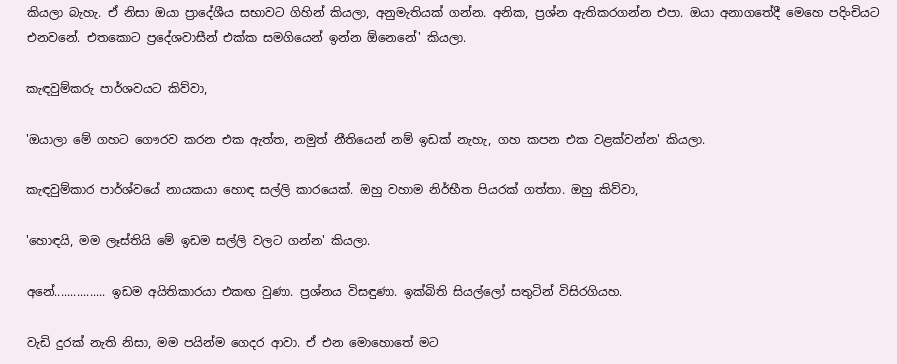කියලා බැහැ. ඒ නිසා ඔයා ප්‍රාදේශීය සභාවට ගිහින් කියලා, අනුමැතියක් ගන්න. අනික, ප්‍රශ්න ඇතිකරගන්න එපා. ඔයා අනාගතේදී මෙහෙ පදිංචියට එනවනේ. එතකොට ප්‍රදේශවාසීන් එක්ක සමගියෙන් ඉන්න ඕනෙනේ' කියලා.

කැඳවුම්කරු පාර්ශවයට කිව්වා,

'ඔයාලා මේ ගහට ගෞරව කරන එක ඇත්ත, නමුත් නීතියෙන් නම් ඉඩක් නැහැ, ගහ කපන එක වළක්වන්න' කියලා.

කැඳවුම්කාර පාර්ශ්වයේ නායකයා හොඳ සල්ලි කාරයෙක්. ඔහු වහාම නිර්භීත පියරක් ගත්තා. ඔහු කිව්වා,

'හොඳයි, මම ලෑස්තියි මේ ඉඩම සල්ලි වලට ගන්න' කියලා.

අනේ................ ඉඩම අයිතිකාරයා එකඟ වුණා. ප්‍රශ්නය විසඳුණා. ඉක්බිති සියල්ලෝ සතුටින් විසිරගියහ.

වැඩි දුරක් නැති නිසා, මම පයින්ම ගෙදර ආවා. ඒ එන මොහොතේ මට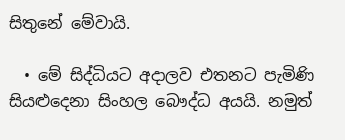සිතුනේ මේවායි.

  • මේ සිද්ධියට අදාලව එතනට පැමිණි සියළුදෙනා සිංහල බෞද්ධ අයයි. නමුත්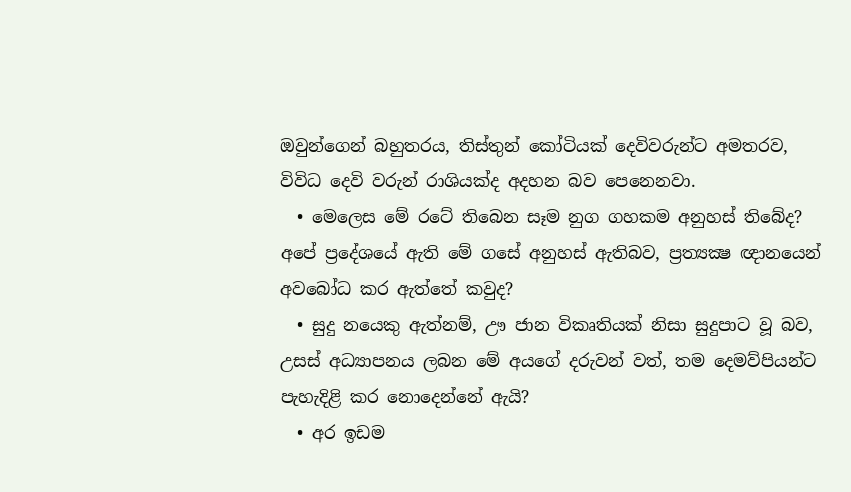ඔවුන්ගෙන් බහුතරය, තිස්තුන් කෝටියක් දෙවිවරුන්ට අමතරව, විවිධ දෙවි වරුන් රාශියක්ද අදහන බව පෙනෙනවා.
  • මෙලෙස මේ රටේ තිබෙන සෑම නුග ගහකම අනුහස් තිබේද? අපේ ප්‍රදේශයේ ඇති මේ ගසේ අනුහස් ඇතිබව, ප්‍රත්‍යක්‍ෂ ඥානයෙන් අවබෝධ කර ඇත්තේ කවුද?
  • සුදු නයෙකු ඇත්නම්, ඌ ජාන විකෘතියක් නිසා සුදුපාට වූ බව, උසස් අධ්‍යාපනය ලබන මේ අයගේ දරුවන් වත්, තම දෙමව්පියන්ට පැහැදිළි කර නොදෙන්නේ ඇයි?
  • අර ඉඩම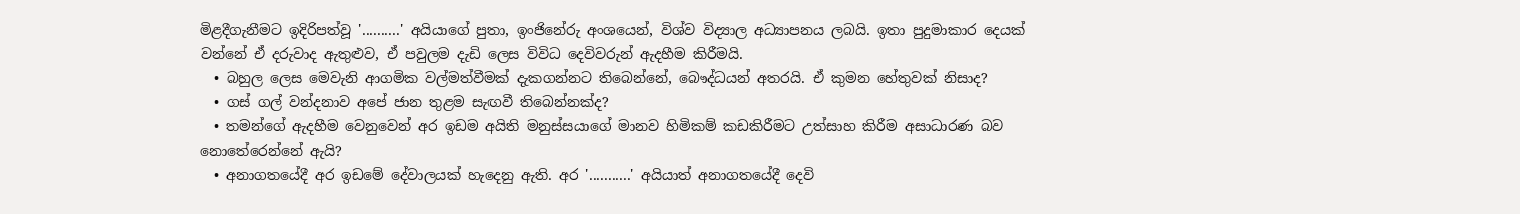මිළදීගැනීමට ඉදිරිපත්වූ '..........' අයියාගේ පුතා, ඉංජිනේරු අංශයෙන්, විශ්ව විද්‍යාල අධ්‍යාපනය ලබයි. ඉතා පුදුමාකාර දෙයක් වන්නේ ඒ දරුවාද ඇතුළුව, ඒ පවුලම දැඩි ලෙස විවිධ දෙවිවරුන් ඇදහීම කිරීමයි.
  • බහුල ලෙස මෙවැනි ආගමික වල්මත්වීමක් දැකගන්නට තිබෙන්නේ, බෞද්ධයන් අතරයි. ඒ කුමන හේතුවක් නිසාද?
  • ගස් ගල් වන්දනාව අපේ ජාන තුළම සැඟවී තිබෙන්නක්ද?
  • තමන්ගේ ඇදහීම වෙනුවෙන් අර ඉඩම අයිති මනුස්සයාගේ මානව හිමිකම් කඩකිරීමට උත්සාහ කිරීම අසාධාරණ බව නොතේරෙන්නේ ඇයි?
  • අනාගතයේදී අර ඉඩමේ දේවාලයක් හැදෙනු ඇති. අර '...........' අයියාත් අනාගතයේදී දෙවි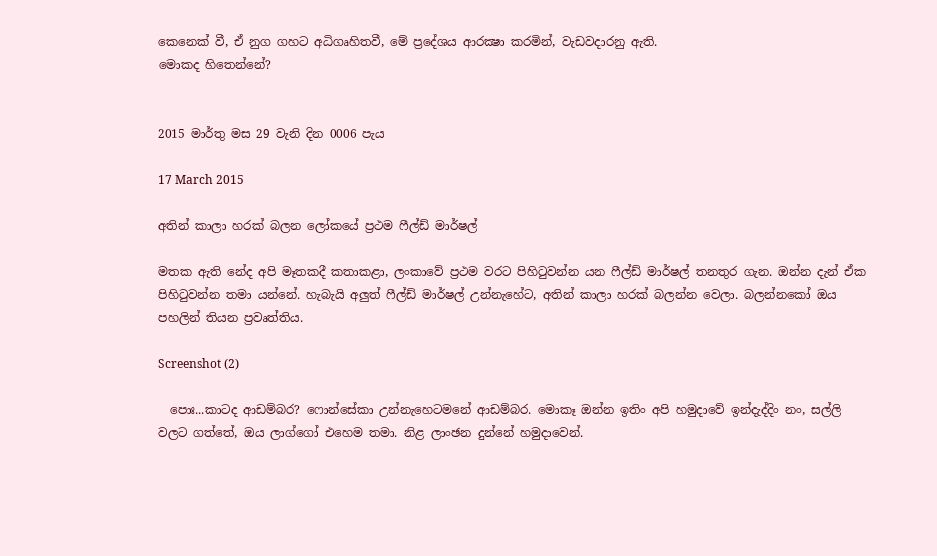කෙනෙක් වී, ඒ නුග ගහට අධිගෘහිතවී, මේ ප්‍රදේශය ආරක්‍ෂා කරමින්, වැඩවදාරනු ඇති.
මොකද හිතෙන්නේ?


2015 මාර්තු මස 29 වැනි දින 0006 පැය

17 March 2015

අතින් කාලා හරක් බලන ලෝකයේ ප්‍රථම ෆීල්ඩ් මාර්ෂල්

මතක ඇති නේද අපි මෑතකදී කතාකළා, ලංකාවේ ප්‍රථම වරට පිහිටුවන්න යන ෆීල්ඩ් මාර්ෂල් තනතුර ගැන. ඔන්න දැන් ඒක පිහිටුවන්න තමා යන්නේ. හැබැයි අලුත් ෆීල්ඩ් මාර්ෂල් උන්නැහේට, අතින් කාලා හරක් බලන්න වෙලා. බලන්නකෝ ඔය පහලින් තියන ප්‍රවෘත්තිය.

Screenshot (2)

  පොඃ...කාටද ආඩම්බර? ෆොන්සේකා උන්නැහෙටමනේ ආඩම්බර. මොකෑ ඔන්න ඉතිං අපි හමුදාවේ ඉන්දැද්දිං නං, සල්ලි වලට ගත්තේ, ඔය ලාග්ගෝ එහෙම තමා. නිළ ලාංඡන දුන්නේ හමුදාවෙන්.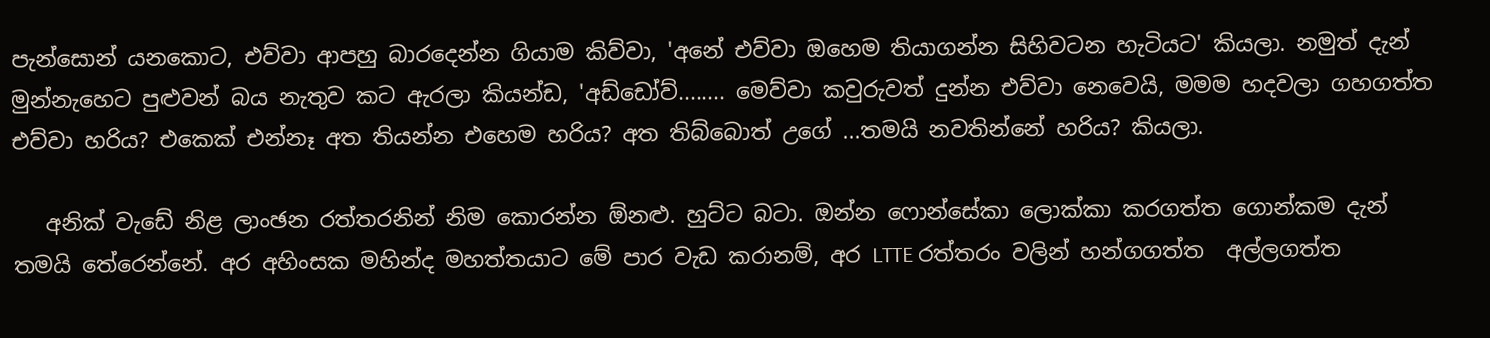පැන්සොන් යනකොට, එව්වා ආපහු බාරදෙන්න ගියාම කිව්වා, 'අනේ එව්වා ඔහෙම තියාගන්න සිහිවටන හැටියට' කියලා. නමුත් දැන් මුන්නැහෙට පුළුවන් බය නැතුව කට ඇරලා කියන්ඩ, 'අඩ්ඩෝව්........ මෙව්වා කවුරුවත් දුන්න එව්වා නෙවෙයි, මමම හදවලා ගහගත්ත එව්වා හරිය? එකෙක් එන්නෑ අත තියන්න එහෙම හරිය? අත තිබ්බොත් උගේ ...තමයි නවතින්නේ හරිය? කියලා.

   අනික් වැඩේ නිළ ලාංඡන රත්තරනින් නිම කොරන්න ඕනළු. හුට්ට බටා. ඔන්න ෆොන්සේකා ලොක්කා කරගත්ත ගොන්කම දැන් තමයි තේරෙන්නේ. අර අහිංසක මහින්ද මහත්තයාට මේ පාර වැඩ කරානම්, අර LTTE රත්තරං වලින් හන්ගගත්ත  අල්ලගත්ත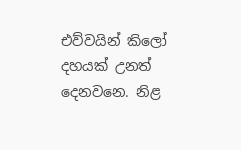එව්වයින් කිලෝ දහයක් උනත් දෙනවනෙ. නිළ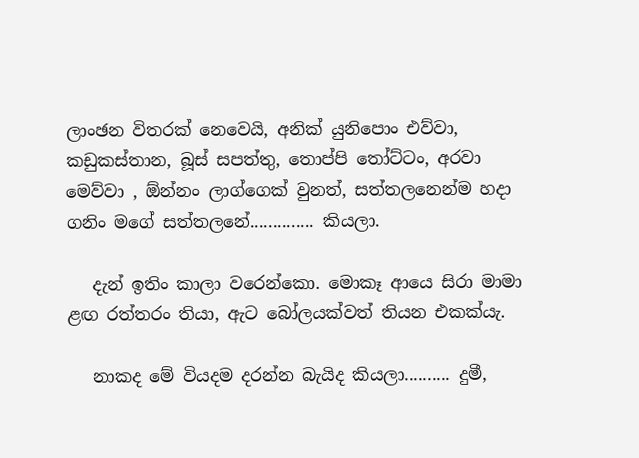ලාංඡන විතරක් නෙවෙයි, අනික් යුනිපොං එව්වා, කඩුකස්තාන, බූස් සපත්තු, තොප්පි තෝට්ටං, අරවා මෙව්වා , ඕන්නං ලාග්ගෙක් වුනත්, සත්තලනෙන්ම හදා ගනිං මගේ සත්තලනේ.............. කියලා.

   දැන් ඉතිං කාලා වරෙන්කො. මොකෑ ආයෙ සිරා මාමා ළඟ රත්තරං තියා, ඇට බෝලයක්වත් තියන එකක්යැ.

   නාකද මේ වියදම දරන්න බැයිද කියලා.......... දුමී,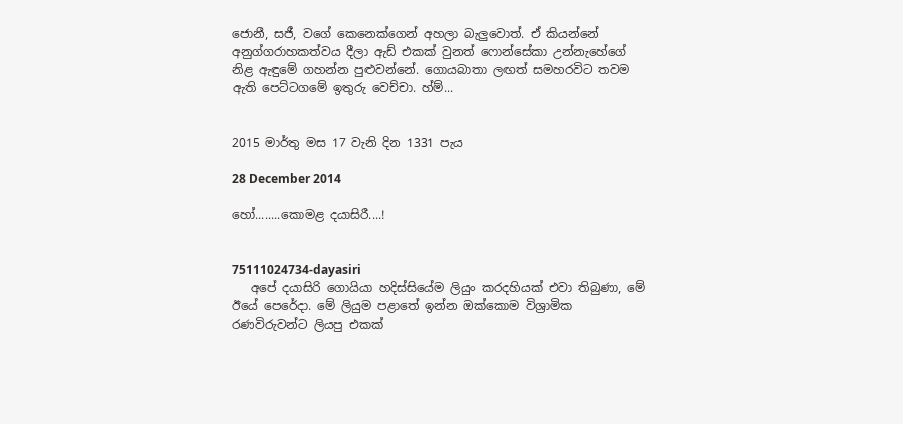ජොනී, සජී, වගේ කෙනෙක්ගෙන් අහලා බැලුවොත්. ඒ කියන්නේ අනුග්ගරාහකත්වය දීලා ඇඩ් එකක් වුනත් ෆොන්සේකා උන්නැහේගේ නිළ ඇඳුමේ ගහන්න පුළුවන්නේ. ගොයබාතා ලඟත් සමහරවිට තවම ඇති පෙට්ටගමේ ඉතුරු වෙච්චා. හ්ම්...


2015 මාර්තු මස 17 වැනි දින 1331 පැය

28 December 2014

හෝ........කොමළ දයාසිරී....!


75111024734-dayasiri
   අපේ දයාසිරි ගොයියා හදිස්සියේම ලියුං කරදහියක් එවා තිබුණා, මේ ඊයේ පෙරේදා. මේ ලියුම පළාතේ ඉන්න ඔක්කොම විශ්‍රාමික රණවිරුවන්ට ලියපු එකක්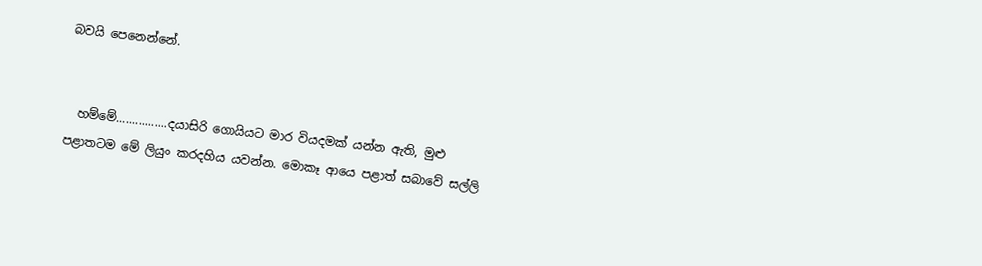බවයි පෙනෙන්නේ.


  හම්මේ................දයාසිරි ගොයියට මාර වියදමක් යන්න ඇති, මුළු පළාතටම මේ ලියුං කරදහිය යවන්න. මොකෑ ආයෙ පළාත් සබාවේ සල්ලි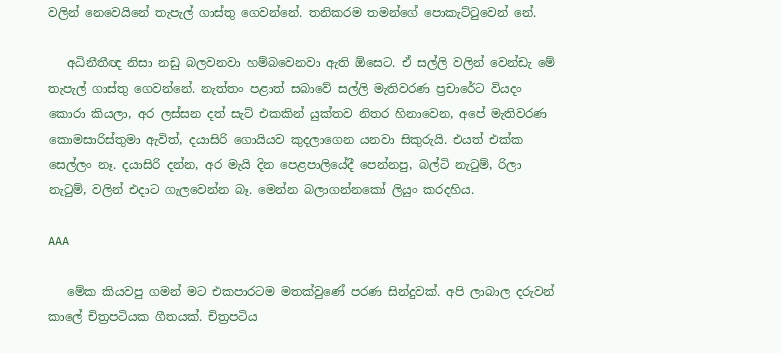වලින් නෙවෙයිනේ තැපැල් ගාස්තු ගෙවන්නේ. තනිකරම තමන්ගේ පොකැට්ටුවෙන් නේ.

   අධිනීතීඥ නිසා නඩු බලවනවා හම්බවෙනවා ඇති ඕසෙට. ඒ සල්ලි වලින් වෙන්ඩැ මේ තැපැල් ගාස්තු ගෙවන්නේ. නැත්තං පළාත් සබාවේ සල්ලි මැතිවරණ ප්‍රචාරේට වියදං කොරා කියලා, අර ලස්සන දත් සැට් එකකින් යුක්තව නිතර හිනාවෙන, අපේ මැතිවරණ කොමසාරිස්තුමා ඇවිත්, දයාසිරි ගොයියව කුදලාගෙන යනවා සිකුරුයි. එයත් එක්ක සෙල්ලං නෑ. දයාසිරි දන්න, අර මැයි දින පෙළපාලියේදී පෙන්නපු, බල්ටි නැටුම්, රිලා නැටුම්, වලින් එදාට ගැලවෙන්න බෑ. මෙන්න බලාගන්නකෝ ලියුං කරදහිය.

AAA

   මේක කියවපු ගමන් මට එකපාරටම මතක්වුණේ පරණ සින්දුවක්. අපි ලාබාල දරුවන් කාලේ චිත්‍රපටියක ගීතයක්. චිත්‍රපටිය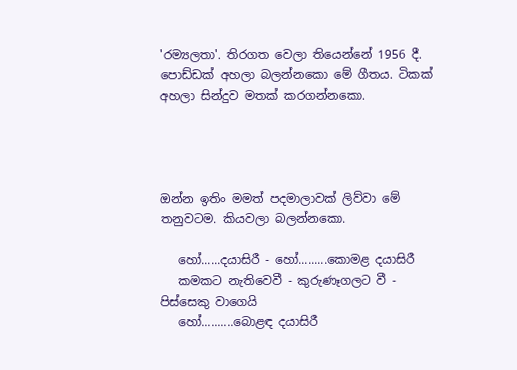'රම්‍යලතා'. තිරගත වෙලා තියෙන්නේ 1956 දී. පොඩ්ඩක් අහලා බලන්නකො මේ ගීතය. ටිකක් අහලා සින්දුව මතක් කරගන්නකො.




ඔන්න ඉතිං මමත් පදමාලාවක් ලිව්වා මේ තනුවටම. කියවලා බලන්නකො.

   හෝ......දයාසිරී - හෝ.........කොමළ දයාසිරී
   කමකට නැතිවෙවී - කුරුණෑගලට වී - පිස්සෙකු වාගෙයි
   හෝ..........බොළඳ දයාසිරී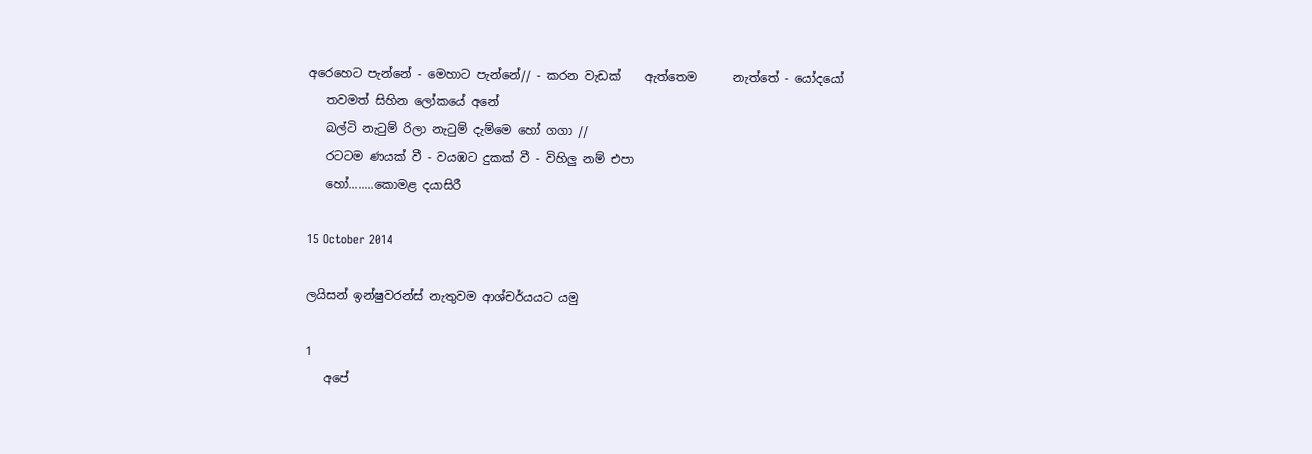අරෙහෙට පැන්නේ - මෙහාට පැන්නේ// - කරන වැඩක්    ඇත්තෙම      නැත්තේ - යෝදයෝ
   තවමත් සිහින ලෝකයේ අනේ
   බල්ටි නැටුම් රිලා නැටුම් දැම්මෙ හෝ ගගා //
   රටටම ණයක් වී - වයඹට දුකක් වී - විහිලු නම් එපා
   හෝ........කොමළ දයාසිරී

15 October 2014

ලයිසන් ඉන්ෂුවරන්ස් නැතුවම ආශ්චර්යයට යමු

1
   අපේ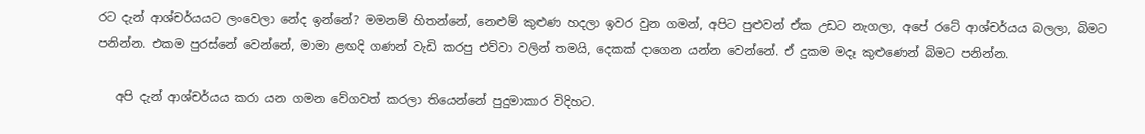රට දැන් ආශ්චර්යයට ලංවෙලා නේද ඉන්නේ? මමනම් හිතන්නේ, නෙළුම් කුළුණ හදලා ඉවර වුන ගමන්, අපිට පුළුවන් ඒක උඩට නැගලා, අපේ රටේ ආශ්චර්යය බලලා, බිමට පනින්න. එකම පුරස්නේ වෙන්නේ, මාමා ළඟදි ගණන් වැඩි කරපු එව්වා වලින් තමයි, දෙකක් දාගෙන යන්න වෙන්නේ. ඒ දුකම මදෑ කුළුණෙන් බිමට පනින්න.

   අපි දැන් ආශ්චර්යය කරා යන ගමන වේගවත් කරලා තියෙන්නේ පුදුමාකාර විදිහට.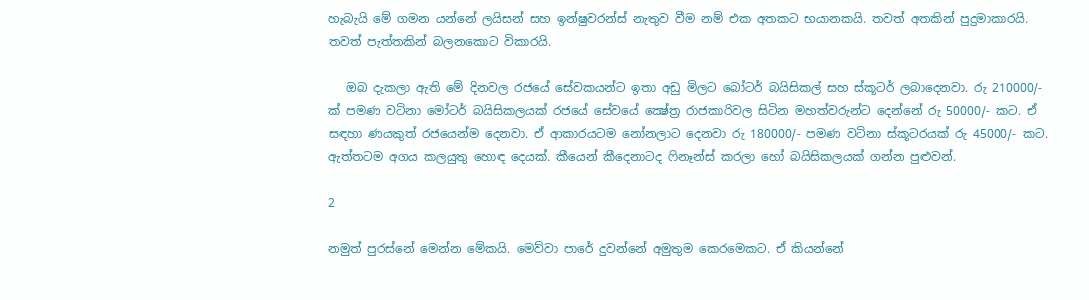හැබැයි මේ ගමන යන්නේ ලයිසන් සහ ඉන්ෂුවරන්ස් නැතුව වීම නම් එක අතකට භයානකයි. තවත් අතකින් පුදුමාකාරයි. තවත් පැත්තකින් බලනකොට විකාරයි.

   ඔබ දැකලා ඇති මේ දිනවල රජයේ සේවකයන්ට ඉතා අඩු මිලට බෝටර් බයිසිකල් සහ ස්කූටර් ලබාදෙනවා. රු 210000/- ක් පමණ වටිනා මෝටර් බයිසිකලයක් රජයේ සේවයේ ක්‍ෂේත්‍ර රාජකාරිවල සිටින මහත්වරුන්ට දෙන්නේ රු 50000/- කට. ඒ සඳහා ණයකුත් රජයෙන්ම දෙනවා. ඒ ආකාරයටම නෝනලාට දෙනවා රු 180000/- පමණ වටිනා ස්කූටරයක් රු 45000/- කට. ඇත්තටම අගය කලයුතු හොඳ දෙයක්. කීයෙන් කීදෙනාටද ෆිනෑන්ස් කරලා හෝ බයිසිකලයක් ගන්න පුළුවන්.

2

නමුත් පුරස්නේ මෙන්න මේකයි. මෙව්වා පාරේ දුවන්නේ අමුතුම කෙරමෙකට. ඒ කියන්නේ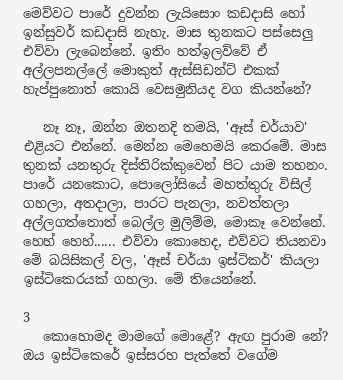මෙව්වට පාරේ දුවන්න ලැයිසොං කඩදාසි හෝ ඉන්සුවර් කඩදාසි නැහැ. මාස තුනකට පස්සෙලු එව්වා ලැබෙන්නේ. ඉතිං හත්ඉලව්වේ ඒ අල්ලපනල්ලේ මොකුත් ඇස්සිඩන්ට් එකක් හැප්පුනොත් කොයි වෙසමුනියද වග කියන්නේ?

   නෑ නෑ, ඔන්න ඔතනදි තමයි, 'ඈස් චර්යාව' එළියට එන්නේ. මෙන්න මෙහෙමයි කෙරමේ. මාස තුනක් යනතුරු දිස්තිරික්කුවෙන් පිට යාම තහනං. පාරේ යනකොට, පොලෝසියේ මහත්තුරු විසිල් ගහලා, අතදාලා, පාරට පැනලා, නවත්තලා අල්ලගත්තොත් බෙල්ල මුලිම්ම, මොකෑ වෙන්නේ. හෙහ් හෙහ්...... එව්වා කොහෙද, එව්වට තියනවා මේ බයිසිකල් වල, 'ඈස් චර්යා ඉස්ටිකර්' කියලා ඉස්ටිකෙරයක් ගහලා. මේ තියෙන්නේ.

3
   කොහොමද මාමගේ මොළේ? ඇඟ පුරාම නේ?  ඔය ඉස්ටිකෙරේ ඉස්සරහ පැත්තේ වගේම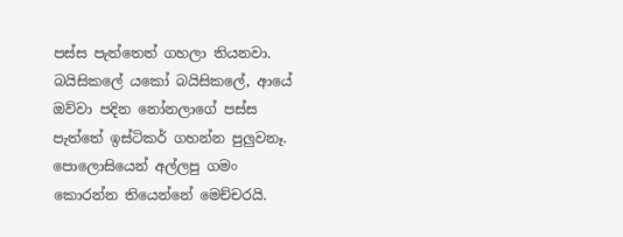පස්ස පැත්තෙත් ගහලා තියනවා. බයිසිකලේ යකෝ බයිසිකලේ, ආයේ ඔව්වා පදින නෝනලාගේ පස්ස පැත්තේ ඉස්ටිකර් ගහන්න පුලුවනෑ. පොලොසියෙන් අල්ලපු ගමං කොරන්න තියෙන්නේ මෙච්චරයි.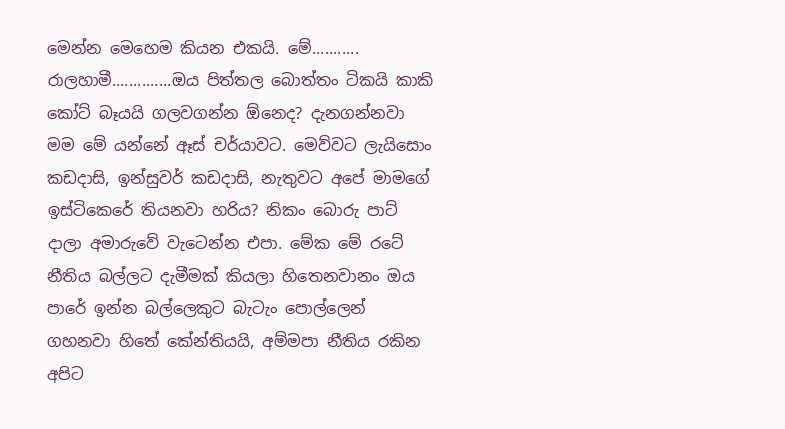මෙන්න මෙහෙම කියන එකයි. මේ........... රාලහාමී..............ඔය පිත්තල බොත්තං ටිකයි කාකි කෝට් බෑයයි ගලවගන්න ඕනෙද? දැනගන්නවා මම මේ යන්නේ ඈස් චර්යාවට. මෙව්වට ලැයිසොං කඩදාසි, ඉන්සුවර් කඩදාසි, නැතුවට අපේ මාමගේ ඉස්ටිකෙරේ තියනවා හරිය? නිකං බොරු පාට් දාලා අමාරුවේ වැටෙන්න එපා. මේක මේ රටේ නීතිය බල්ලට දැමීමක් කියලා හිතෙනවානං ඔය පාරේ ඉන්න බල්ලෙකුට බැටැං පොල්ලෙන් ගහනවා හිතේ කේන්තියයි, අම්මපා නීතිය රකින අපිට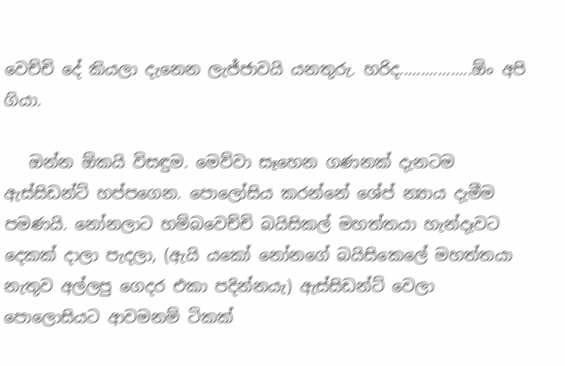වෙච්චි දේ කියලා දැනෙන ලැජ්ජාවයි යනතුරු. හරිද.................ඕං අපි ගියා.

   ඔන්න ඕකයි විසඳුම. මෙව්වා සෑහෙන ගණනක් දැනටම ඇස්සිඩන්ට් හප්පගෙන. පොලෝසිය කරන්නේ ශේප් න්‍යාය දැමීම පමණයි. නෝනලාට හම්බවෙච්චි බයිසිකල් මහත්තයා හැන්දෑවට දෙකක් දාලා පැදලා, (ඇයි යකෝ නෝනගේ බයිසිකෙලේ මහත්තයා නැතුව අල්ලපු ගෙදර එකා පදින්නයැ) ඇස්සිඩන්ට් වෙලා පොලොසියට ආවමනම් ටිකක්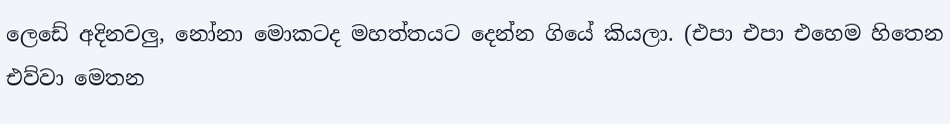ලෙඩේ අදිනවලු, නෝනා මොකටද මහත්තයට දෙන්න ගියේ කියලා. (එපා එපා එහෙම හිතෙන එව්වා මෙතන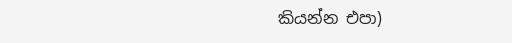කියන්න එපා)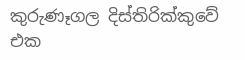කුරුණෑගල දිස්තිරික්කුවේ එක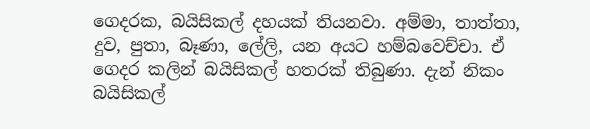ගෙදරක, බයිසිකල් දහයක් තියනවා. අම්මා, තාත්තා, දුව, පුතා, බෑණා, ලේලි, යන අයට හම්බවෙච්චා. ඒ ගෙදර කලින් බයිසිකල් හතරක් තිබුණා. දැන් නිකං බයිසිකල්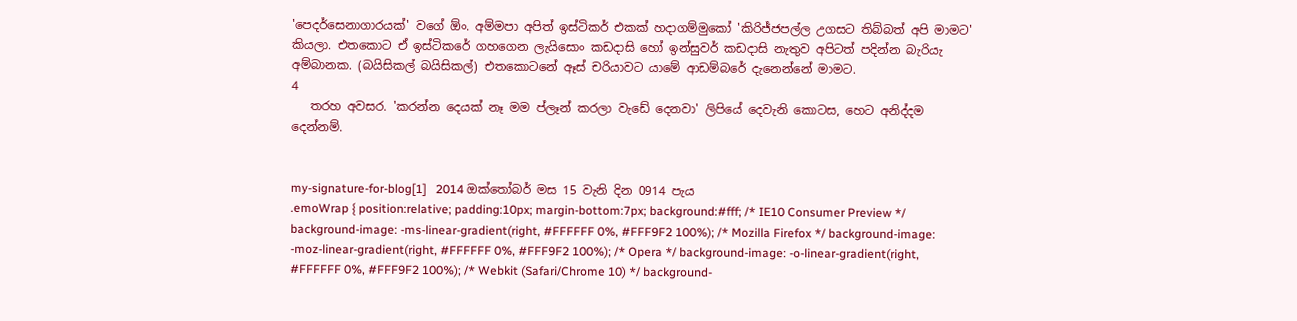'පෙදර්සෙනාගාරයක්' වගේ ඕං. අම්මපා අපිත් ඉස්ටිකර් එකක් හදාගම්මුකෝ 'කිරිජ්ජපල්ල උගසට තිබ්බත් අපි මාමට' කියලා. එතකොට ඒ ඉස්ටිකරේ ගහගෙන ලැයිසොං කඩදාසි හෝ ඉන්සුවර් කඩදාසි නැතුව අපිටත් පදින්න බැරියැ අම්බානක. (බයිසිකල් බයිසිකල්) එතකොටනේ ඈස් චරියාවට යාමේ ආඩම්බරේ දැනෙන්නේ මාමට.
4
   තරහ අවසර. 'කරන්න දෙයක් නෑ මම ප්ලෑන් කරලා වැඩේ දෙනවා' ලිපියේ දෙවැනි කොටස, හෙට අනිද්දම දෙන්නම්.


my-signature-for-blog[1]   2014 ඔක්තෝබර් මස 15 වැනි දින 0914 පැය
.emoWrap { position:relative; padding:10px; margin-bottom:7px; background:#fff; /* IE10 Consumer Preview */ background-image: -ms-linear-gradient(right, #FFFFFF 0%, #FFF9F2 100%); /* Mozilla Firefox */ background-image: -moz-linear-gradient(right, #FFFFFF 0%, #FFF9F2 100%); /* Opera */ background-image: -o-linear-gradient(right, #FFFFFF 0%, #FFF9F2 100%); /* Webkit (Safari/Chrome 10) */ background-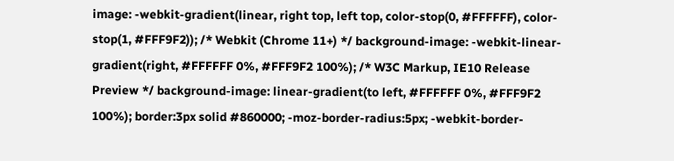image: -webkit-gradient(linear, right top, left top, color-stop(0, #FFFFFF), color-stop(1, #FFF9F2)); /* Webkit (Chrome 11+) */ background-image: -webkit-linear-gradient(right, #FFFFFF 0%, #FFF9F2 100%); /* W3C Markup, IE10 Release Preview */ background-image: linear-gradient(to left, #FFFFFF 0%, #FFF9F2 100%); border:3px solid #860000; -moz-border-radius:5px; -webkit-border-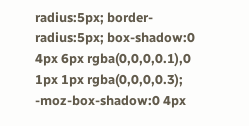radius:5px; border-radius:5px; box-shadow:0 4px 6px rgba(0,0,0,0.1),0 1px 1px rgba(0,0,0,0.3); -moz-box-shadow:0 4px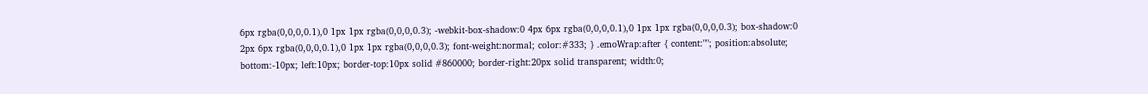6px rgba(0,0,0,0.1),0 1px 1px rgba(0,0,0,0.3); -webkit-box-shadow:0 4px 6px rgba(0,0,0,0.1),0 1px 1px rgba(0,0,0,0.3); box-shadow:0 2px 6px rgba(0,0,0,0.1),0 1px 1px rgba(0,0,0,0.3); font-weight:normal; color:#333; } .emoWrap:after { content:""; position:absolute; bottom:-10px; left:10px; border-top:10px solid #860000; border-right:20px solid transparent; width:0;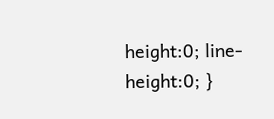height:0; line-height:0; }